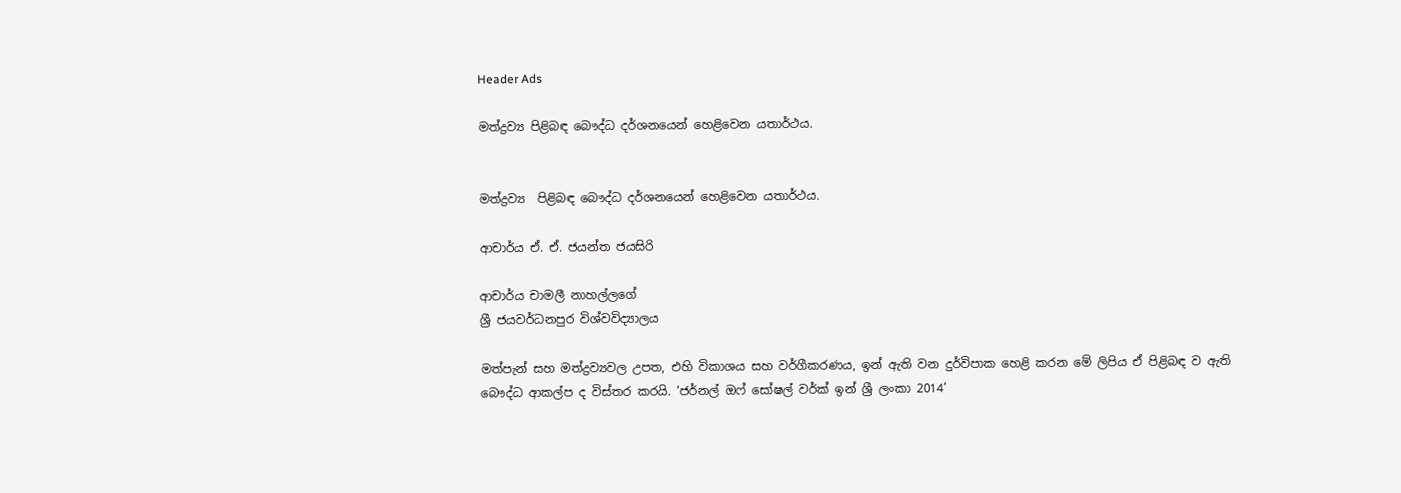Header Ads

මත්ද්‍රව්‍ය පිළිබඳ බෞද්ධ දර්ශනයෙන් හෙළිවෙන යතාර්ථය.


මත්ද්‍රව්‍ය  පිළිබඳ බෞද්ධ දර්ශනයෙන් හෙළිවෙන යතාර්ථය.

ආචාර්ය ඒ. ඒ. ජයන්ත ජයසිරි

ආචාර්ය චාමලී නාහල්ලගේ
ශ්‍රී ජයවර්ධනපුර විශ්වවිද්‍යාලය

මත්පැන් සහ මත්ද්‍රව්‍යවල උපත, එහි විකාශය සහ වර්ගීකරණය, ඉන් ඇති වන දුර්විපාක හෙළි කරන මේ ලිපිය ඒ පිළිබඳ ව ඇති බෞද්ධ ආකල්ප ද විස්තර කරයි. ‘ජර්නල් ඔෆ් සෝෂල් වර්ක් ඉන් ශ්‍රී ලංකා 2014’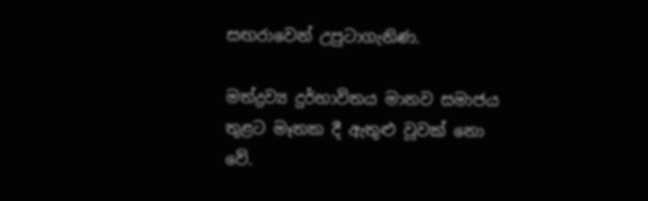සඟරාවෙන් උපුටාගැනිණ.

මත්ද්‍රව්‍ය දුර්භාවිතය මානව සමාජය තුළට මෑතක දී ඇතුළු වූවක් නො වේ.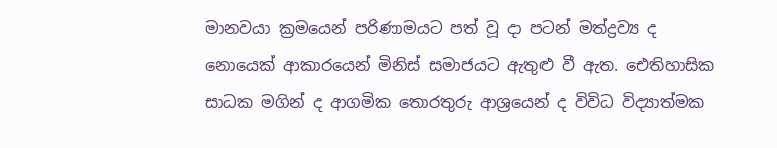මානවයා ක්‍රමයෙන් පරිණාමයට පත් වූ දා පටන් මත්ද්‍රව්‍ය ද නොයෙක් ආකාරයෙන් මිනිස් සමාජයට ඇතුළු වී ඇත. ඓතිහාසික සාධක මගින් ද ආගමික තොරතුරු ආශ්‍රයෙන් ද විවිධ විද්‍යාත්මක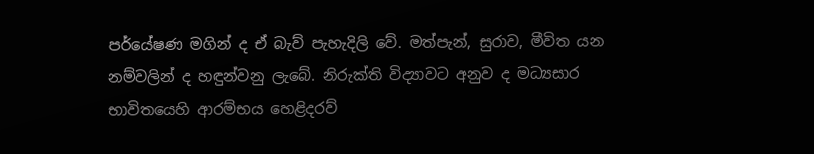පර්යේෂණ මගින් ද ඒ බැව් පැහැදිලි වේ. මත්පැන්, සුරාව, මීවිත යන නම්වලින් ද හඳුන්වනු ලැබේ. නිරුක්ති විද්‍යාවට අනුව ද මධ්‍යසාර භාවිතයෙහි ආරම්භය හෙළිදරව්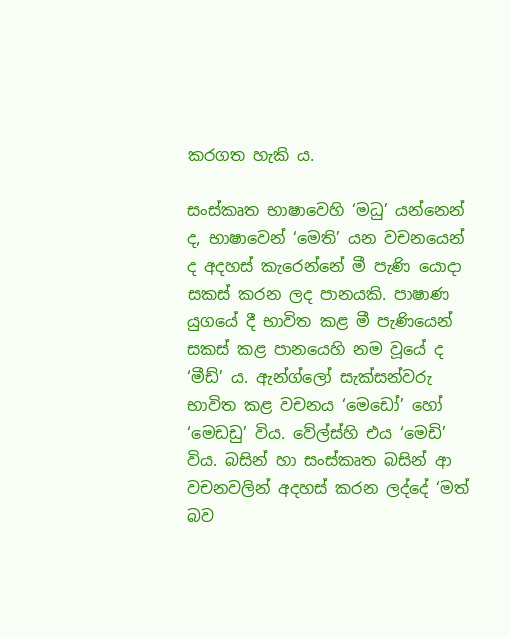කරගත හැකි ය.

සංස්කෘත භාෂාවෙහි ‘මධු’ යන්නෙන් ද, භාෂාවෙන් ‘මෙති’ යන වචනයෙන් ද අදහස් කැරෙන්නේ මී පැණි යොදා සකස් කරන ලද පානයකි. පාෂාණ යුගයේ දී භාවිත කළ මී පැණියෙන් සකස් කළ පානයෙහි නම වූයේ ද ‘මීඩ්’ ය. ඇන්ග්ලෝ සැක්සන්වරු භාවිත කළ වචනය ‘මෙඩෝ’ හෝ ‘මෙඩඩු’ විය. වේල්ස්හි එය ‘මෙඩි’ විය. බසින් හා සංස්කෘත බසින් ආ වචනවලින් අදහස් කරන ලද්දේ ‘මත් බව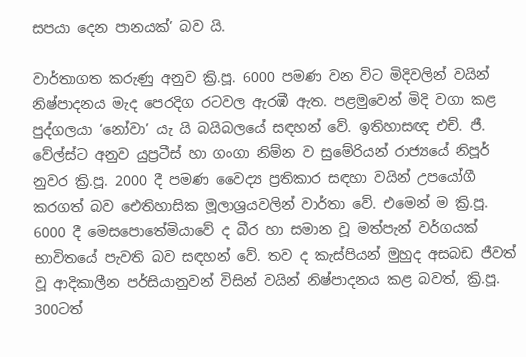සපයා දෙන පානයක්’ බව යි.

වාර්තාගත කරුණු අනුව ක්‍රි.පූ. 6000 පමණ වන විට මිදිවලින් වයින් නිෂ්පාදනය මැද පෙරදිග රටවල ඇරඹී ඇත. පළමුවෙන් මිදි වගා කළ පුද්ගලයා ‘නෝවා’ යැ යි බයිබලයේ සඳහන් වේ. ඉතිහාසඥ එච්. ජී. වේල්ස්ට අනුව යුප්‍රටීස් හා ගංගා නිම්න ව සුමේරියන් රාජ්‍යයේ නිපූර් නුවර ක්‍රි.පූ. 2000 දී පමණ වෛද්‍ය ප්‍රතිකාර සඳහා වයින් උපයෝගී කරගත් බව ඓතිහාසික මූලාශ්‍රයවලින් වාර්තා වේ. එමෙන් ම ක්‍රි.පූ. 6000 දී මෙසපොතේමියාවේ ද බීර හා සමාන වූ මත්පැන් වර්ගයක් භාවිතයේ පැවති බව සඳහන් වේ. තව ද කැස්පියන් මුහුද අසබඩ ජීවත් වූ ආදිකාලීන පර්සියානුවන් විසින් වයින් නිෂ්පාදනය කළ බවත්, ක්‍රි.පූ. 300ටත්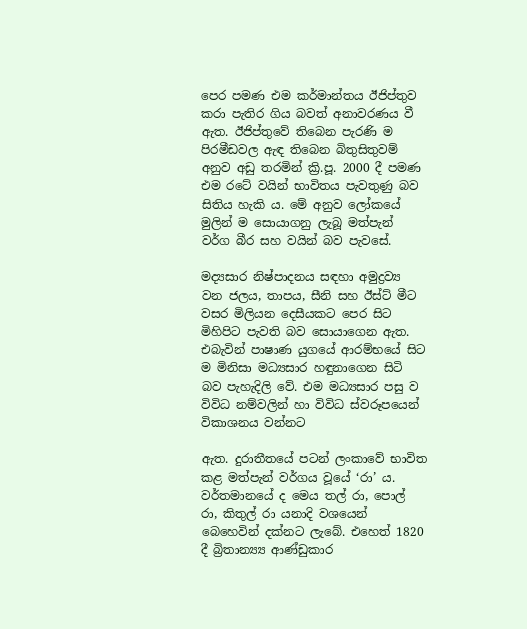පෙර පමණ එම කර්මාන්තය ඊජිප්තුව කරා පැතිර ගිය බවත් අනාවරණය වී ඇත. ඊජිප්තුවේ තිබෙන පැරණි ම පිරමීඩවල ඇඳ තිබෙන බිතුසිතුවම් අනුව අඩු තරමින් ක්‍රි.පූ. 2000 දී පමණ එම රටේ වයින් භාවිතය පැවතුණු බව සිතිය හැකි ය. මේ අනුව ලෝකයේ මුලින් ම සොයාගනු ලැබූ මත්පැන් වර්ග බීර සහ වයින් බව පැවසේ.

මද්‍යසාර නිෂ්පාදනය සඳහා අමුද්‍රව්‍ය වන ජලය, තාපය, සීනි සහ ඊස්ට් මීට වසර මිලියන දෙසීයකට පෙර සිට මිහිපිට පැවති බව සොයාගෙන ඇත. එබැවින් පාෂාණ යුගයේ ආරම්භයේ සිට ම මිනිසා මධ්‍යසාර හඳුනාගෙන සිටි බව පැහැදිලි වේ. එම මධ්‍යසාර පසු ව විවිධ නම්වලින් හා විවිධ ස්වරූපයෙන් විකාශනය වන්නට

ඇත. දුරාතීතයේ පටන් ලංකාවේ භාවිත කළ මත්පැන් වර්ගය වූයේ ‘රා’ ය. වර්තමානයේ ද මෙය තල් රා, පොල් රා, කිතුල් රා යනාදි වශයෙන් බෙහෙවින් දක්නට ලැබේ. එහෙත් 1820 දී බ්‍රිතාන්‍ය්‍ය ආණ්ඩුකාර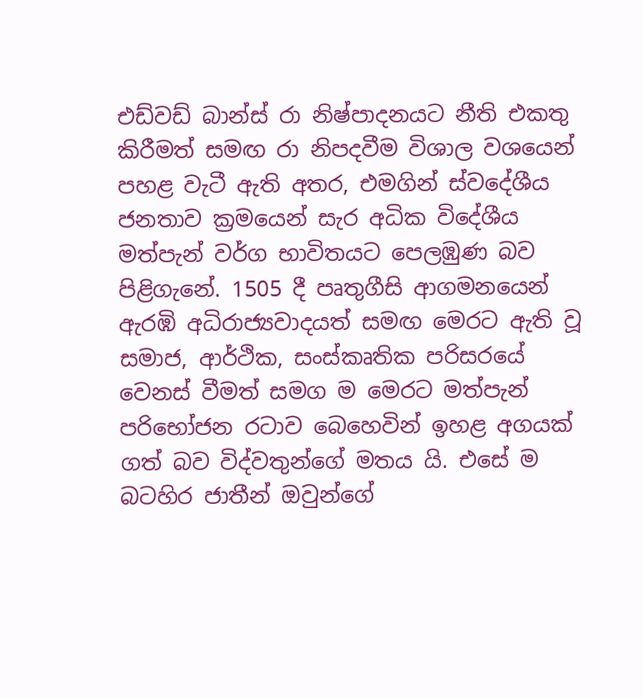එඩ්වඩ් බාන්ස් රා නිෂ්පාදනයට නීති එකතු කිරීමත් සමඟ රා නිපදවීම විශාල වශයෙන් පහළ වැටී ඇති අතර, එමගින් ස්වදේශීය ජනතාව ක්‍රමයෙන් සැර අධික විදේශීය මත්පැන් වර්ග භාවිතයට පෙලඹුණ බව පිළිගැනේ. 1505 දී පෘතුගීසි ආගමනයෙන් ඇරඹි අධිරාජ්‍යවාදයත් සමඟ මෙරට ඇති වූ සමාජ, ආර්ථික, සංස්කෘතික පරිසරයේ වෙනස් වීමත් සමග ම මෙරට මත්පැන් පරිභෝජන රටාව බෙහෙවින් ඉහළ අගයක් ගත් බව විද්වතුන්ගේ මතය යි. එසේ ම බටහිර ජාතීන් ඔවුන්ගේ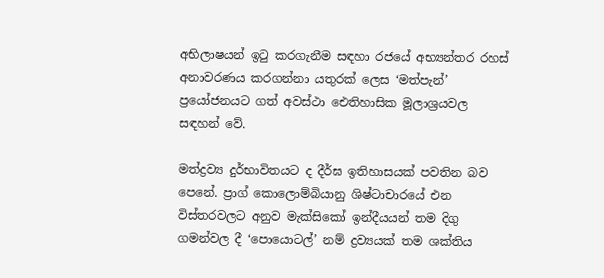අභිලාෂයන් ඉටු කරගැනීම සඳහා රජයේ අභ්‍යන්තර රහස් අනාවරණය කරගන්නා යතුරක් ලෙස ‘මත්පැන්’ ප්‍රයෝජනයට ගත් අවස්ථා ඓතිහාසික මූලාශ්‍රයවල සඳහන් වේ.

මත්ද්‍රව්‍ය දුර්භාවිතයට ද දීර්ඝ ඉතිහාසයක් පවතින බව පෙනේ. ප්‍රාග් කොලොම්බියානු ශිෂ්ටාචාරයේ එන විස්තරවලට අනුව මැක්සිකෝ ඉන්දීයයන් තම දිගු ගමන්වල දී ‘පොයොටල්’ නම් ද්‍රව්‍යයක් තම ශක්තිය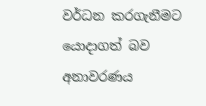වර්ධන කරගැනීමට යොදාගත් බව අනාවරණය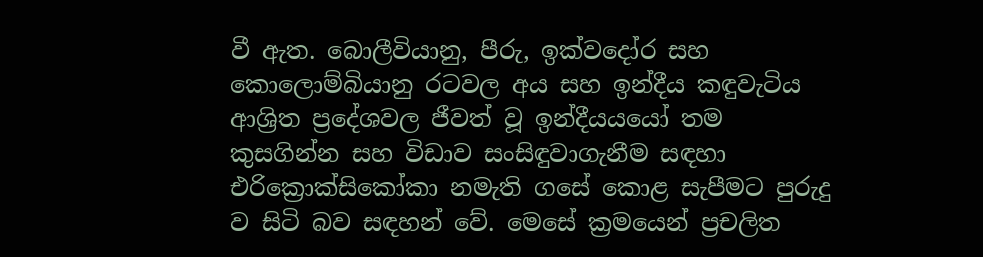වී ඇත. බොලීවියානු, පීරු, ඉක්වදෝර සහ කොලොම්බියානු රටවල අය සහ ඉන්දීය කඳුවැටිය ආශ්‍රිත ප්‍රදේශවල ජීවත් වූ ඉන්දීයයයෝ තම කුසගින්න සහ විඩාව සංසිඳුවාගැනීම සඳහා එරික්‍රොක්සිකෝකා නමැති ගසේ කොළ සැපීමට පුරුදු ව සිටි බව සඳහන් වේ. මෙසේ ක්‍රමයෙන් ප්‍රචලිත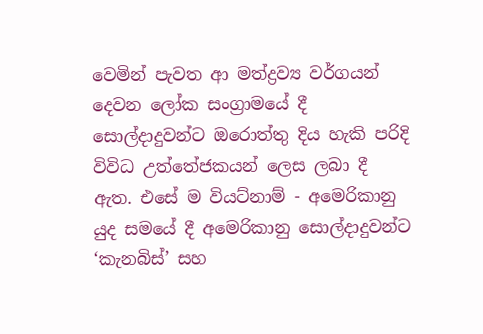වෙමින් පැවත ආ මත්ද්‍රව්‍ය වර්ගයන් දෙවන ලෝක සංග්‍රාමයේ දී සොල්දාදුවන්ට ඔරොත්තු දිය හැකි පරිදි විවිධ උත්තේජකයන් ලෙස ලබා දී ඇත. එසේ ම වියට්නාම් - අමෙරිකානු යුද සමයේ දී අමෙරිකානු සොල්දාදුවන්ට ‘කැනබිස්’ සහ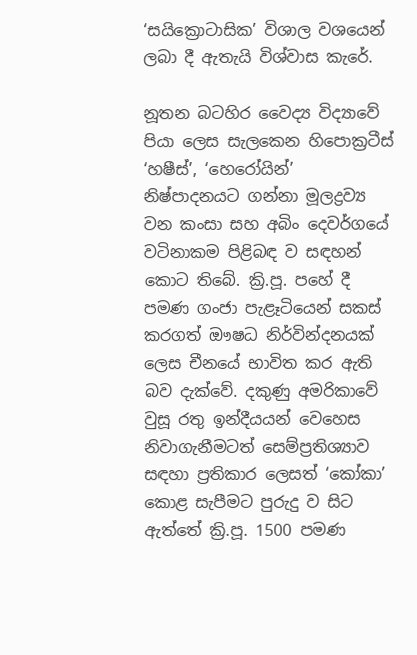‘සයික්‍රොටාසික’ විශාල වශයෙන් ලබා දී ඇතැයි විශ්වාස කැරේ.

නූතන බටහිර වෛද්‍ය විද්‍යාවේ පියා ලෙස සැලකෙන හිපොක්‍රටීස් ‘හෂීස්’, ‘හෙරෝයින්’ නිෂ්පාදනයට ගන්නා මූලද්‍රව්‍ය වන කංසා සහ අබිං දෙවර්ගයේ වටිනාකම පිළිබඳ ව සඳහන් කොට තිබේ. ක්‍රි.පූ. පහේ දී පමණ ගංජා පැළෑටියෙන් සකස් කරගත් ඖෂධ නිර්වින්දනයක් ලෙස චීනයේ භාවිත කර ඇති බව දැක්වේ. දකුණු අමරිකාවේ වුසූ රතු ඉන්දීයයන් වෙහෙස නිවාගැනීමටත් සෙම්ප්‍රතිශ්‍යාව සඳහා ප්‍රතිකාර ලෙසත් ‘කෝකා’ කොළ සැපීමට පුරුදු ව සිට ඇත්තේ ක්‍රි.පූ. 1500 පමණ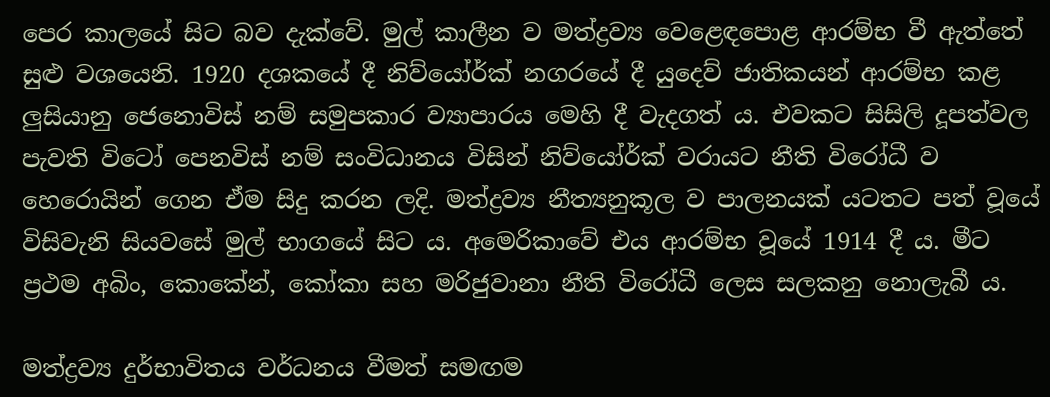පෙර කාලයේ සිට බව දැක්වේ. මුල් කාලීන ව මත්ද්‍රව්‍ය වෙළෙඳපොළ ආරම්භ වී ඇත්තේ සුළු වශයෙනි. 1920 දශකයේ දී නිව්යෝර්ක් නගරයේ දී යුදෙව් ජාතිකයන් ආරම්භ කළ ලුසියානු ජෙනොවිස් නම් සමුපකාර ව්‍යාපාරය මෙහි දී වැදගත් ය. එවකට සිසිලි දූපත්වල පැවති විටෝ පෙනවිස් නම් සංවිධානය විසින් නිව්යෝර්ක් වරායට නීති විරෝධී ව හෙරොයින් ගෙන ඒම සිදු කරන ලදි. මත්ද්‍රව්‍ය නීත්‍යනුකූල ව පාලනයක් යටතට පත් වූයේ විසිවැනි සියවසේ මුල් භාගයේ සිට ය. අමෙරිකාවේ එය ආරම්භ වූයේ 1914 දී ය. මීට ප්‍රථම අබිං, කොකේන්, කෝකා සහ මරිජුවානා නීති විරෝධී ලෙස සලකනු නොලැබී ය.

මත්ද්‍රව්‍ය දුර්භාවිතය වර්ධනය වීමත් සමඟම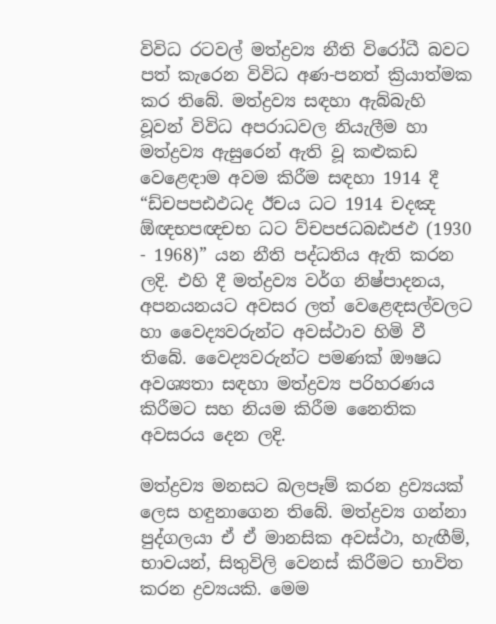විවිධ රටවල් මත්ද්‍රව්‍ය නීති විරෝධී බවට පත් කැරෙන විවිධ අණ-පනත් ක්‍රියාත්මක කර තිබේ. මත්ද්‍රව්‍ය සඳහා ඇබ්බැහි වූවන් විවිධ අපරාධවල නියැලීම හා මත්ද්‍රව්‍ය ඇසුරෙන් ඇති වූ කළුකඩ වෙළෙඳාම අවම කිරීම සඳහා 1914 දී “ඩ්චපපඪඵධද ඊචය ධට 1914 චදඤ ඕඥභපඥචභ ධට ව්චපජධබඪජඵ (1930 - 1968)” යන නීති පද්ධතිය ඇති කරන ලදි. එහි දී මත්ද්‍රව්‍ය වර්ග නිෂ්පාදනය, අපනයනයට අවසර ලත් වෙළෙඳසල්වලට හා වෛද්‍යවරුන්ට අවස්ථාව හිමි වී තිබේ. වෛද්‍යවරුන්ට පමණක් ඖෂධ අවශ්‍යතා සඳහා මත්ද්‍රව්‍ය පරිහරණය කිරීමට සහ නියම කිරීම නෛතික අවසරය දෙන ලදි.

මත්ද්‍රව්‍ය මනසට බලපෑම් කරන ද්‍රව්‍යයක් ලෙස හඳුනාගෙන තිබේ. මත්ද්‍රව්‍ය ගන්නා පුද්ගලයා ඒ ඒ මානසික අවස්ථා, හැඟීම්, භාවයන්, සිතුවිලි වෙනස් කිරීමට භාවිත කරන ද්‍රව්‍යයකි. මෙම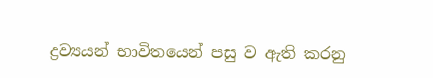ද්‍රව්‍යයන් භාවිතයෙන් පසු ව ඇති කරනු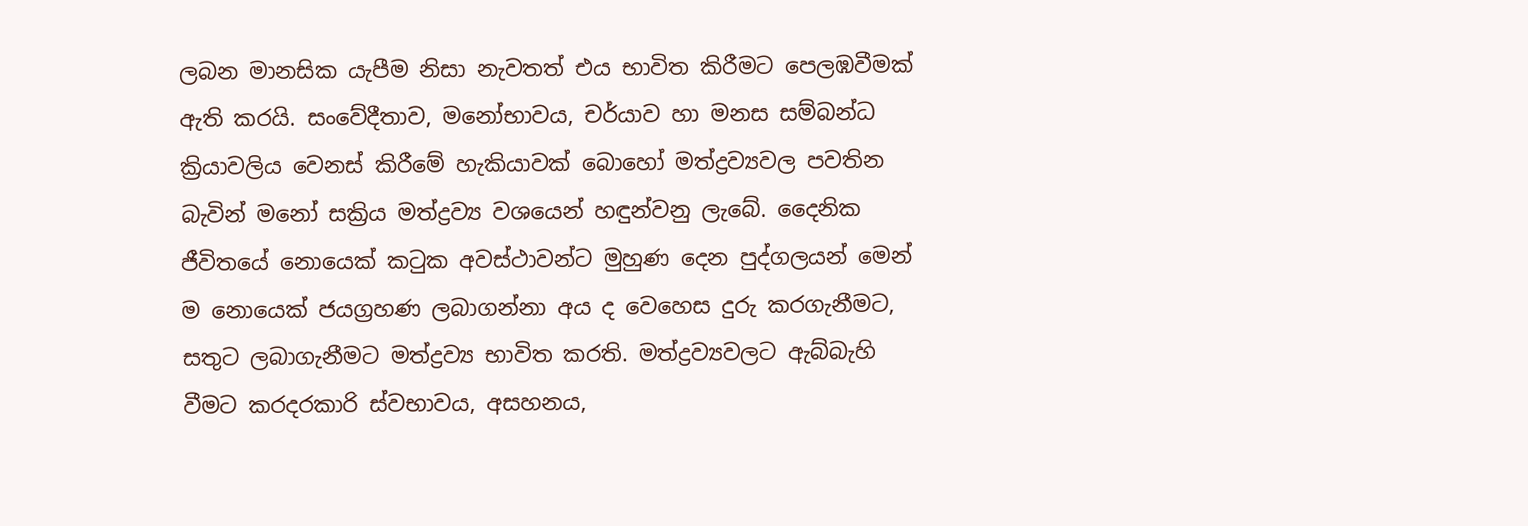ලබන මානසික යැපීම නිසා නැවතත් එය භාවිත කිරීමට පෙලඹවීමක් ඇති කරයි. සංවේදීතාව, මනෝභාවය, චර්යාව හා මනස සම්බන්ධ ක්‍රියාවලිය වෙනස් කිරීමේ හැකියාවක් බොහෝ මත්ද්‍රව්‍යවල පවතින බැවින් මනෝ සක්‍රිය මත්ද්‍රව්‍ය වශයෙන් හඳුන්වනු ලැබේ. දෛනික ජීවිතයේ නොයෙක් කටුක අවස්ථාවන්ට මුහුණ දෙන පුද්ගලයන් මෙන් ම නොයෙක් ජයග්‍රහණ ලබාගන්නා අය ද වෙහෙස දුරු කරගැනීමට, සතුට ලබාගැනීමට මත්ද්‍රව්‍ය භාවිත කරති. මත්ද්‍රව්‍යවලට ඇබ්බැහි වීමට කරදරකාරි ස්වභාවය, අසහනය,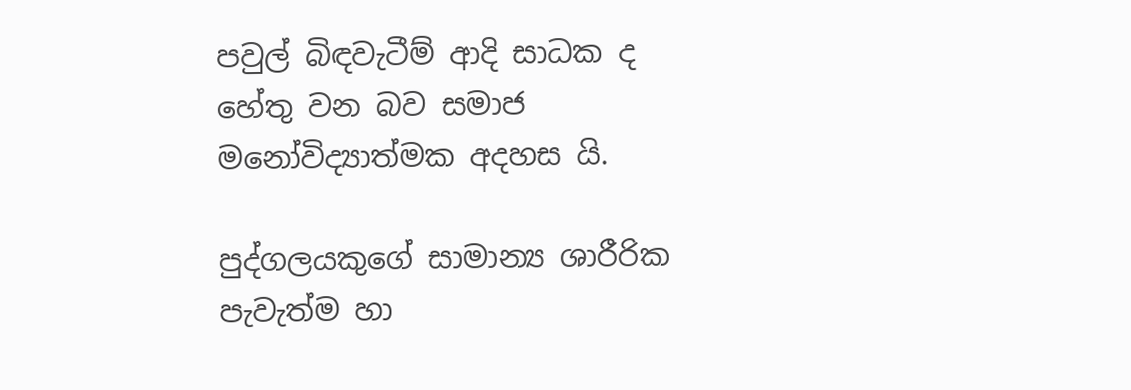පවුල් බිඳවැටීම් ආදි සාධක ද හේතු වන බව සමාජ මනෝවිද්‍යාත්මක අදහස යි.

පුද්ගලයකුගේ සාමාන්‍ය ශාරීරික පැවැත්ම හා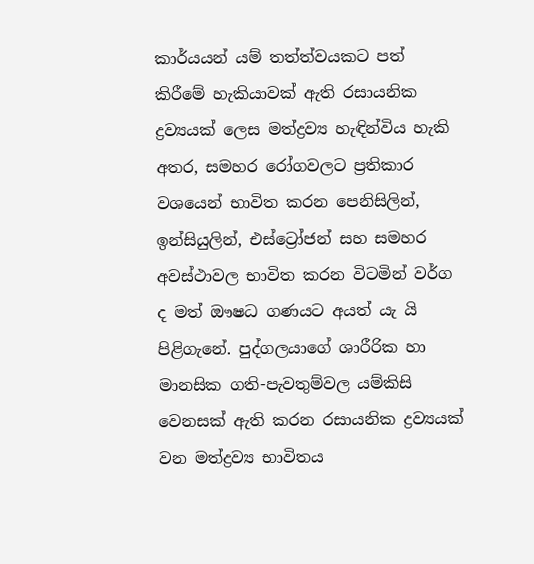කාර්යයන් යම් තත්ත්වයකට පත් කිරීමේ හැකියාවක් ඇති රසායනික ද්‍රව්‍යයක් ලෙස මත්ද්‍රව්‍ය හැඳින්විය හැකි අතර, සමහර රෝගවලට ප්‍රතිකාර වශයෙන් භාවිත කරන පෙනිසිලින්, ඉන්සියුලින්, එස්ට්‍රෝජන් සහ සමහර අවස්ථාවල භාවිත කරන විටමින් වර්ග ද මත් ඖෂධ ගණයට අයත් යැ යි පිළිගැනේ. පුද්ගලයාගේ ශාරීරික හා මානසික ගති-පැවතුම්වල යම්කිසි වෙනසක් ඇති කරන රසායනික ද්‍රව්‍යයක් වන මත්ද්‍රව්‍ය භාවිතය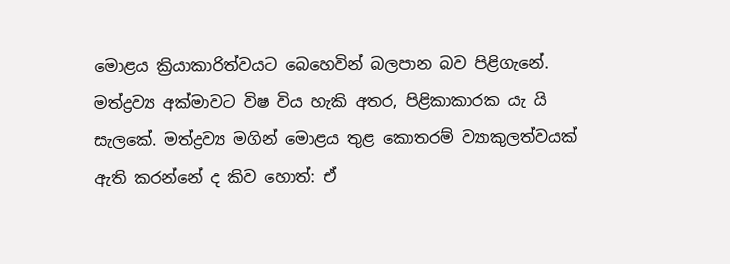මොළය ක්‍රියාකාරිත්වයට බෙහෙවින් බලපාන බව පිළිගැනේ. මත්ද්‍රව්‍ය අක්මාවට විෂ විය හැකි අතර, පිළිකාකාරක යැ යි සැලකේ. මත්ද්‍රව්‍ය මගින් මොළය තුළ කොතරම් ව්‍යාකුලත්වයක් ඇති කරන්නේ ද කිව හොත්: ඒ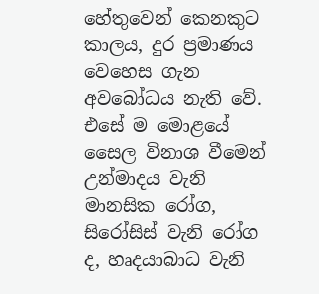හේතුවෙන් කෙනකුට කාලය, දුර ප්‍රමාණය වෙහෙස ගැන අවබෝධය නැති වේ. එසේ ම මොළයේ සෛල විනාශ වීමෙන් උන්මාදය වැනි මානසික රෝග, සිරෝසිස් වැනි රෝග ද, හෘදයාබාධ වැනි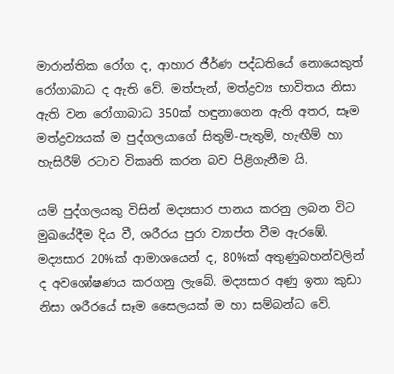මාරාන්තික රෝග ද, ආහාර ජීර්ණ පද්ධතියේ නොයෙකුත් රෝගාබාධ ද ඇති වේ. මත්පැන්, මත්ද්‍රව්‍ය භාවිතය නිසා ඇති වන රෝගාබාධ 350ක් හඳුනාගෙන ඇති අතර, සෑම මත්ද්‍රව්‍යයක් ම පුද්ගලයාගේ සිතුම්-පැතුම්, හැඟීම් හා හැසිරීම් රටාව විකෘති කරන බව පිළිගැනීම යි.

යම් පුද්ගලයකු විසින් මද්‍යසාර පානය කරනු ලබන විට මුඛයේදීම දිය වී, ශරීරය පුරා ව්‍යාප්ත වීම ඇරඹේ. මද්‍යසාර 20%ක් ආමාශයෙන් ද, 80%ක් අතුණුබහන්වලින් ද අවශෝෂණය කරගනු ලැබේ. මද්‍යසාර අණු ඉතා කුඩා නිසා ශරීරයේ සෑම සෛලයක් ම හා සම්බන්ධ වේ.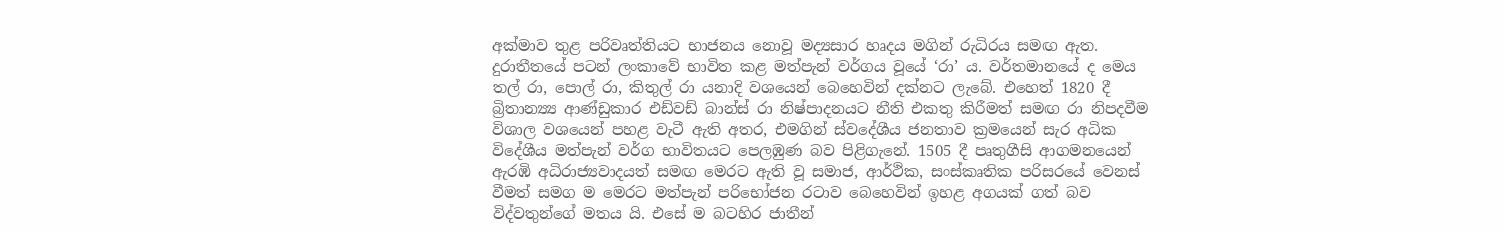අක්මාව තුළ පරිවෘත්තියට භාජනය නොවූ මද්‍යසාර හෘදය මගින් රුධිරය සමඟ ඇත. දුරාතීතයේ පටන් ලංකාවේ භාවිත කළ මත්පැන් වර්ගය වූයේ ‘රා’ ය. වර්තමානයේ ද මෙය තල් රා, පොල් රා, කිතුල් රා යනාදි වශයෙන් බෙහෙවින් දක්නට ලැබේ. එහෙත් 1820 දී බ්‍රිතාන්‍ය්‍ය ආණ්ඩුකාර එඩ්වඩ් බාන්ස් රා නිෂ්පාදනයට නීති එකතු කිරීමත් සමඟ රා නිපදවීම විශාල වශයෙන් පහළ වැටී ඇති අතර, එමගින් ස්වදේශීය ජනතාව ක්‍රමයෙන් සැර අධික විදේශීය මත්පැන් වර්ග භාවිතයට පෙලඹුණ බව පිළිගැනේ. 1505 දී පෘතුගීසි ආගමනයෙන් ඇරඹි අධිරාජ්‍යවාදයත් සමඟ මෙරට ඇති වූ සමාජ, ආර්ථික, සංස්කෘතික පරිසරයේ වෙනස් වීමත් සමග ම මෙරට මත්පැන් පරිභෝජන රටාව බෙහෙවින් ඉහළ අගයක් ගත් බව විද්වතුන්ගේ මතය යි. එසේ ම බටහිර ජාතීන්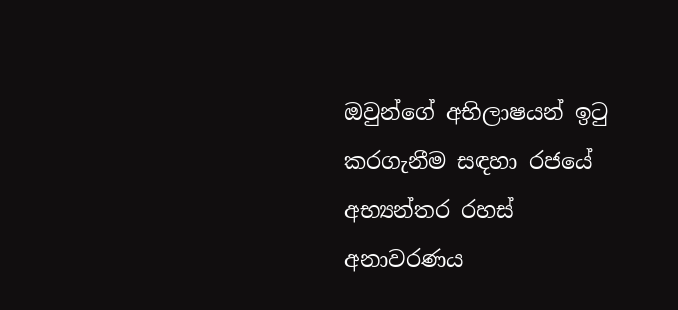ඔවුන්ගේ අභිලාෂයන් ඉටු කරගැනීම සඳහා රජයේ අභ්‍යන්තර රහස් අනාවරණය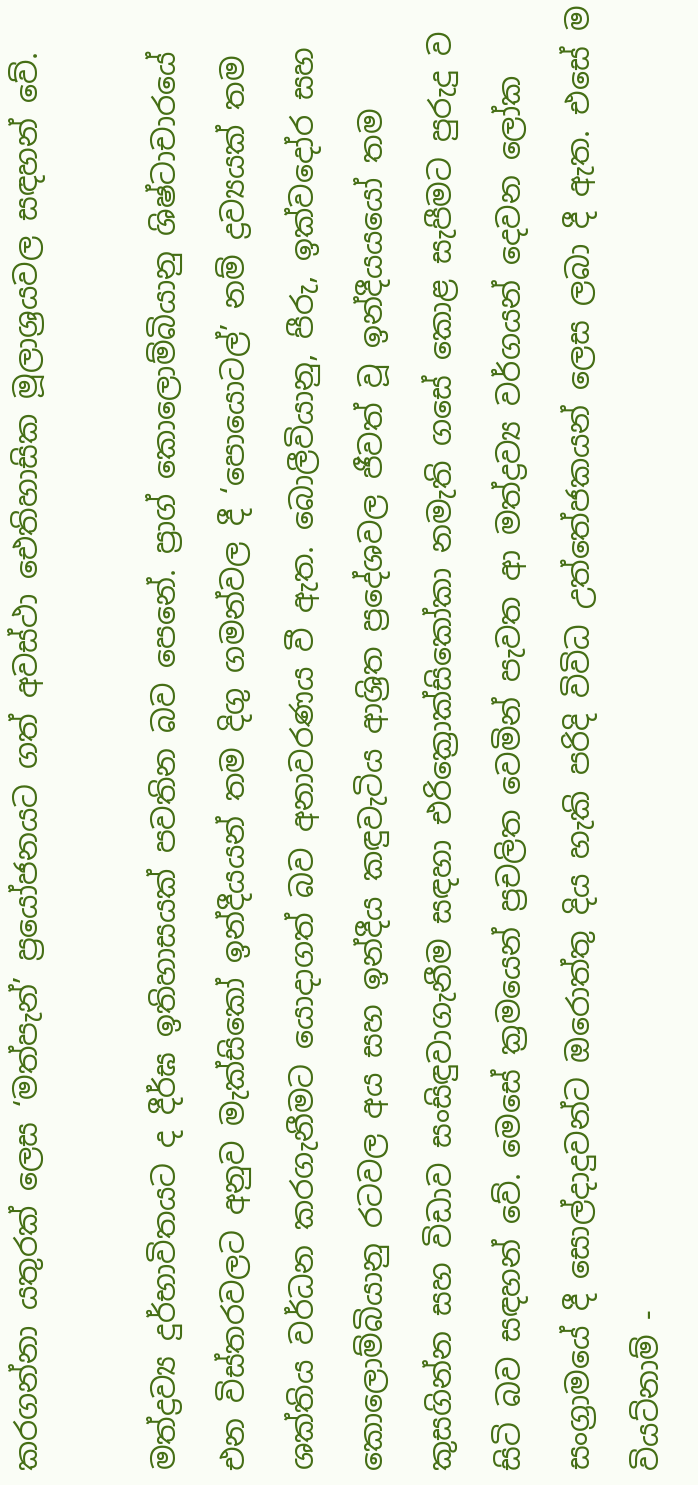කරගන්නා යතුරක් ලෙස ‘මත්පැන්’ ප්‍රයෝජනයට ගත් අවස්ථා ඓතිහාසික මූලාශ්‍රයවල සඳහන් වේ.

මත්ද්‍රව්‍ය දුර්භාවිතයට ද දීර්ඝ ඉතිහාසයක් පවතින බව පෙනේ. ප්‍රාග් කොලොම්බියානු ශිෂ්ටාචාරයේ එන විස්තරවලට අනුව මැක්සිකෝ ඉන්දීයයන් තම දිගු ගමන්වල දී ‘පොයොටල්’ නම් ද්‍රව්‍යයක් තම ශක්තිය වර්ධන කරගැනීමට යොදාගත් බව අනාවරණය වී ඇත. බොලීවියානු, පීරු, ඉක්වදෝර සහ කොලොම්බියානු රටවල අය සහ ඉන්දීය කඳුවැටිය ආශ්‍රිත ප්‍රදේශවල ජීවත් වූ ඉන්දීයයයෝ තම කුසගින්න සහ විඩාව සංසිඳුවාගැනීම සඳහා එරික්‍රොක්සිකෝකා නමැති ගසේ කොළ සැපීමට පුරුදු ව සිටි බව සඳහන් වේ. මෙසේ ක්‍රමයෙන් ප්‍රචලිත වෙමින් පැවත ආ මත්ද්‍රව්‍ය වර්ගයන් දෙවන ලෝක සංග්‍රාමයේ දී සොල්දාදුවන්ට ඔරොත්තු දිය හැකි පරිදි විවිධ උත්තේජකයන් ලෙස ලබා දී ඇත. එසේ ම වියට්නාම් -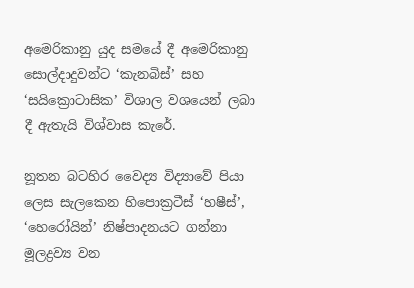අමෙරිකානු යුද සමයේ දී අමෙරිකානු සොල්දාදුවන්ට ‘කැනබිස්’ සහ ‘සයික්‍රොටාසික’ විශාල වශයෙන් ලබා දී ඇතැයි විශ්වාස කැරේ.

නූතන බටහිර වෛද්‍ය විද්‍යාවේ පියා ලෙස සැලකෙන හිපොක්‍රටීස් ‘හෂීස්’, ‘හෙරෝයින්’ නිෂ්පාදනයට ගන්නා මූලද්‍රව්‍ය වන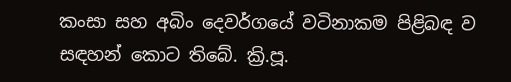කංසා සහ අබිං දෙවර්ගයේ වටිනාකම පිළිබඳ ව සඳහන් කොට තිබේ. ක්‍රි.පූ.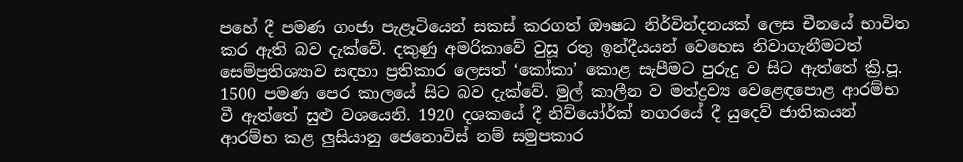පහේ දී පමණ ගංජා පැළෑටියෙන් සකස් කරගත් ඖෂධ නිර්වින්දනයක් ලෙස චීනයේ භාවිත කර ඇති බව දැක්වේ. දකුණු අමරිකාවේ වුසූ රතු ඉන්දීයයන් වෙහෙස නිවාගැනීමටත් සෙම්ප්‍රතිශ්‍යාව සඳහා ප්‍රතිකාර ලෙසත් ‘කෝකා’ කොළ සැපීමට පුරුදු ව සිට ඇත්තේ ක්‍රි.පූ. 1500 පමණ පෙර කාලයේ සිට බව දැක්වේ. මුල් කාලීන ව මත්ද්‍රව්‍ය වෙළෙඳපොළ ආරම්භ වී ඇත්තේ සුළු වශයෙනි. 1920 දශකයේ දී නිව්යෝර්ක් නගරයේ දී යුදෙව් ජාතිකයන් ආරම්භ කළ ලුසියානු ජෙනොවිස් නම් සමුපකාර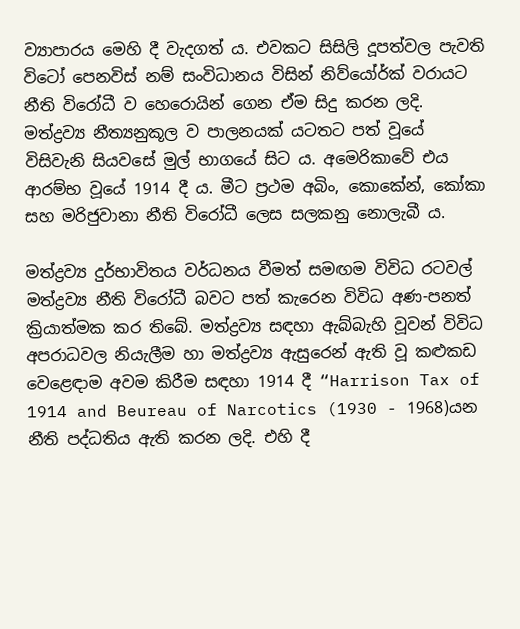ව්‍යාපාරය මෙහි දී වැදගත් ය. එවකට සිසිලි දූපත්වල පැවති විටෝ පෙනවිස් නම් සංවිධානය විසින් නිව්යෝර්ක් වරායට නීති විරෝධී ව හෙරොයින් ගෙන ඒම සිදු කරන ලදි. මත්ද්‍රව්‍ය නීත්‍යනුකූල ව පාලනයක් යටතට පත් වූයේ විසිවැනි සියවසේ මුල් භාගයේ සිට ය. අමෙරිකාවේ එය ආරම්භ වූයේ 1914 දී ය. මීට ප්‍රථම අබිං, කොකේන්, කෝකා සහ මරිජුවානා නීති විරෝධී ලෙස සලකනු නොලැබී ය.

මත්ද්‍රව්‍ය දුර්භාවිතය වර්ධනය වීමත් සමඟම විවිධ රටවල් මත්ද්‍රව්‍ය නීති විරෝධී බවට පත් කැරෙන විවිධ අණ-පනත් ක්‍රියාත්මක කර තිබේ. මත්ද්‍රව්‍ය සඳහා ඇබ්බැහි වූවන් විවිධ අපරාධවල නියැලීම හා මත්ද්‍රව්‍ය ඇසුරෙන් ඇති වූ කළුකඩ වෙළෙඳාම අවම කිරීම සඳහා 1914 දී “Harrison Tax of 1914 and Beureau of Narcotics (1930 - 1968)යන නීති පද්ධතිය ඇති කරන ලදි. එහි දී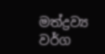මත්ද්‍රව්‍ය වර්ග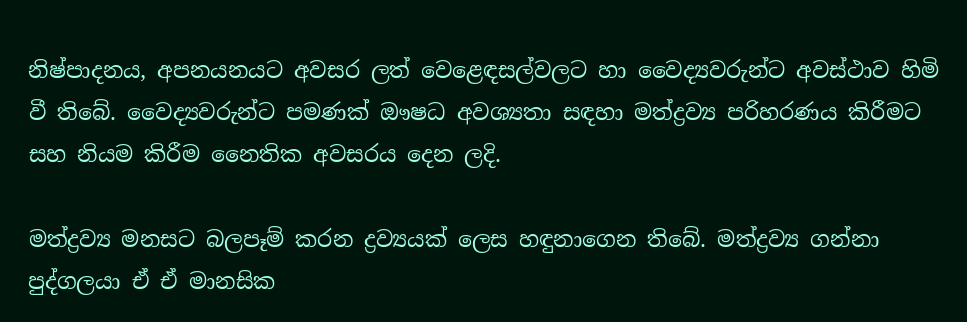නිෂ්පාදනය, අපනයනයට අවසර ලත් වෙළෙඳසල්වලට හා වෛද්‍යවරුන්ට අවස්ථාව හිමි වී තිබේ. වෛද්‍යවරුන්ට පමණක් ඖෂධ අවශ්‍යතා සඳහා මත්ද්‍රව්‍ය පරිහරණය කිරීමට සහ නියම කිරීම නෛතික අවසරය දෙන ලදි.

මත්ද්‍රව්‍ය මනසට බලපෑම් කරන ද්‍රව්‍යයක් ලෙස හඳුනාගෙන තිබේ. මත්ද්‍රව්‍ය ගන්නා පුද්ගලයා ඒ ඒ මානසික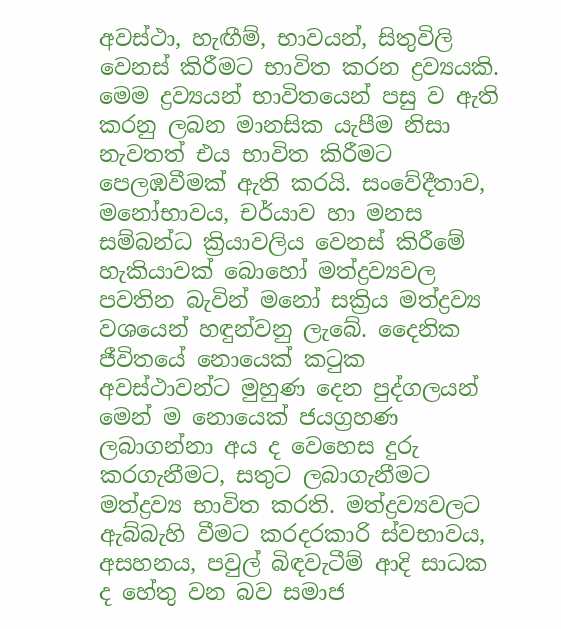අවස්ථා, හැඟීම්, භාවයන්, සිතුවිලි වෙනස් කිරීමට භාවිත කරන ද්‍රව්‍යයකි. මෙම ද්‍රව්‍යයන් භාවිතයෙන් පසු ව ඇති කරනු ලබන මානසික යැපීම නිසා නැවතත් එය භාවිත කිරීමට පෙලඹවීමක් ඇති කරයි. සංවේදීතාව, මනෝභාවය, චර්යාව හා මනස සම්බන්ධ ක්‍රියාවලිය වෙනස් කිරීමේ හැකියාවක් බොහෝ මත්ද්‍රව්‍යවල පවතින බැවින් මනෝ සක්‍රිය මත්ද්‍රව්‍ය වශයෙන් හඳුන්වනු ලැබේ. දෛනික ජීවිතයේ නොයෙක් කටුක අවස්ථාවන්ට මුහුණ දෙන පුද්ගලයන් මෙන් ම නොයෙක් ජයග්‍රහණ ලබාගන්නා අය ද වෙහෙස දුරු කරගැනීමට, සතුට ලබාගැනීමට මත්ද්‍රව්‍ය භාවිත කරති. මත්ද්‍රව්‍යවලට ඇබ්බැහි වීමට කරදරකාරි ස්වභාවය, අසහනය, පවුල් බිඳවැටීම් ආදි සාධක ද හේතු වන බව සමාජ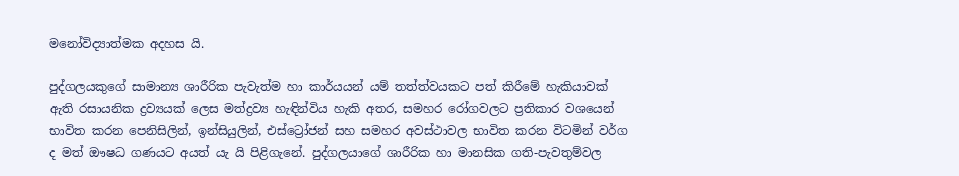මනෝවිද්‍යාත්මක අදහස යි.

පුද්ගලයකුගේ සාමාන්‍ය ශාරීරික පැවැත්ම හා කාර්යයන් යම් තත්ත්වයකට පත් කිරීමේ හැකියාවක් ඇති රසායනික ද්‍රව්‍යයක් ලෙස මත්ද්‍රව්‍ය හැඳින්විය හැකි අතර, සමහර රෝගවලට ප්‍රතිකාර වශයෙන් භාවිත කරන පෙනිසිලින්, ඉන්සියුලින්, එස්ට්‍රෝජන් සහ සමහර අවස්ථාවල භාවිත කරන විටමින් වර්ග ද මත් ඖෂධ ගණයට අයත් යැ යි පිළිගැනේ. පුද්ගලයාගේ ශාරීරික හා මානසික ගති-පැවතුම්වල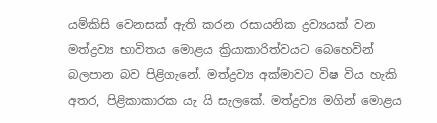යම්කිසි වෙනසක් ඇති කරන රසායනික ද්‍රව්‍යයක් වන මත්ද්‍රව්‍ය භාවිතය මොළය ක්‍රියාකාරිත්වයට බෙහෙවින් බලපාන බව පිළිගැනේ. මත්ද්‍රව්‍ය අක්මාවට විෂ විය හැකි අතර, පිළිකාකාරක යැ යි සැලකේ. මත්ද්‍රව්‍ය මගින් මොළය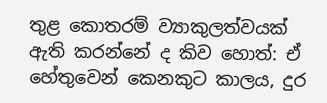තුළ කොතරම් ව්‍යාකුලත්වයක් ඇති කරන්නේ ද කිව හොත්: ඒ හේතුවෙන් කෙනකුට කාලය, දුර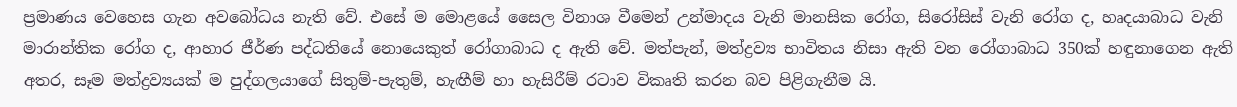ප්‍රමාණය වෙහෙස ගැන අවබෝධය නැති වේ. එසේ ම මොළයේ සෛල විනාශ වීමෙන් උන්මාදය වැනි මානසික රෝග, සිරෝසිස් වැනි රෝග ද, හෘදයාබාධ වැනි මාරාන්තික රෝග ද, ආහාර ජීර්ණ පද්ධතියේ නොයෙකුත් රෝගාබාධ ද ඇති වේ. මත්පැන්, මත්ද්‍රව්‍ය භාවිතය නිසා ඇති වන රෝගාබාධ 350ක් හඳුනාගෙන ඇති අතර, සෑම මත්ද්‍රව්‍යයක් ම පුද්ගලයාගේ සිතුම්-පැතුම්, හැඟීම් හා හැසිරීම් රටාව විකෘති කරන බව පිළිගැනීම යි.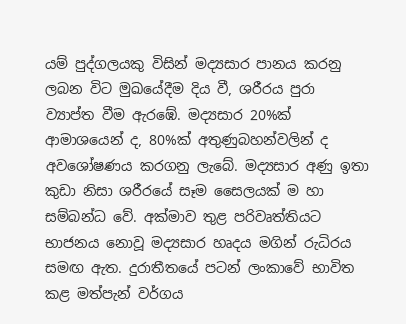යම් පුද්ගලයකු විසින් මද්‍යසාර පානය කරනු ලබන විට මුඛයේදීම දිය වී, ශරීරය පුරා ව්‍යාප්ත වීම ඇරඹේ. මද්‍යසාර 20%ක් ආමාශයෙන් ද, 80%ක් අතුණුබහන්වලින් ද අවශෝෂණය කරගනු ලැබේ. මද්‍යසාර අණු ඉතා කුඩා නිසා ශරීරයේ සෑම සෛලයක් ම හා සම්බන්ධ වේ. අක්මාව තුළ පරිවෘත්තියට භාජනය නොවූ මද්‍යසාර හෘදය මගින් රුධිරය සමඟ ඇත. දුරාතීතයේ පටන් ලංකාවේ භාවිත කළ මත්පැන් වර්ගය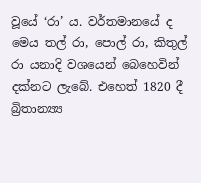වූයේ ‘රා’ ය. වර්තමානයේ ද මෙය තල් රා, පොල් රා, කිතුල් රා යනාදි වශයෙන් බෙහෙවින් දක්නට ලැබේ. එහෙත් 1820 දී බ්‍රිතාන්‍ය්‍ය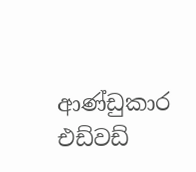ආණ්ඩුකාර එඩ්වඩ්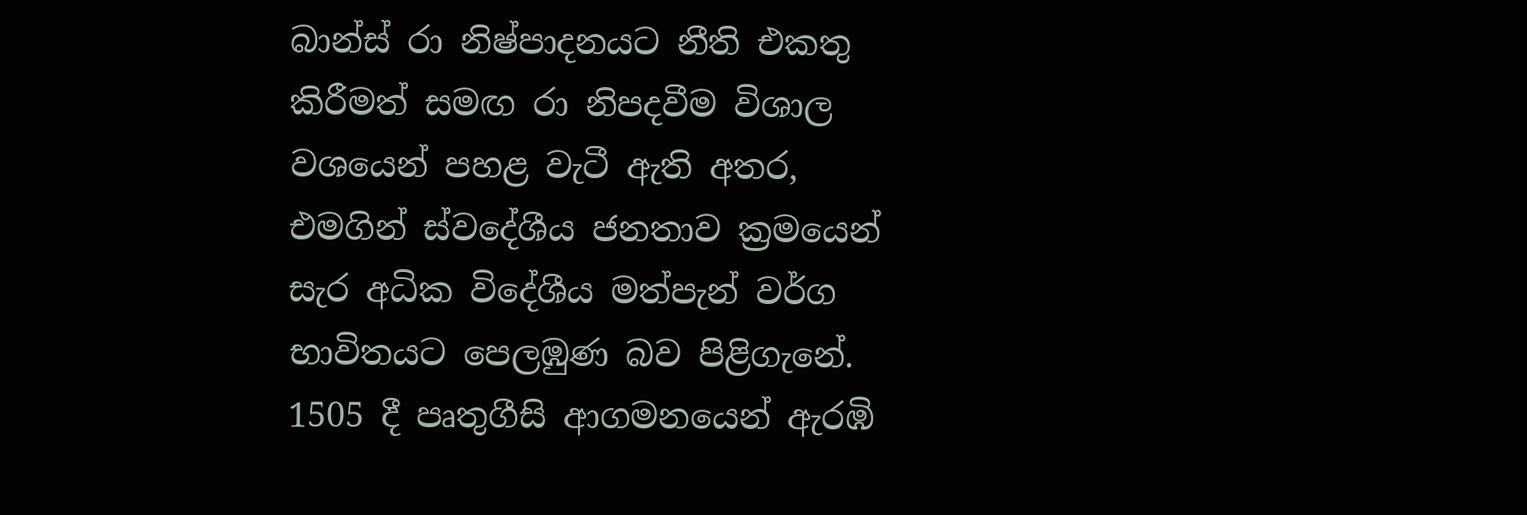බාන්ස් රා නිෂ්පාදනයට නීති එකතු කිරීමත් සමඟ රා නිපදවීම විශාල වශයෙන් පහළ වැටී ඇති අතර, එමගින් ස්වදේශීය ජනතාව ක්‍රමයෙන් සැර අධික විදේශීය මත්පැන් වර්ග භාවිතයට පෙලඹුණ බව පිළිගැනේ. 1505 දී පෘතුගීසි ආගමනයෙන් ඇරඹි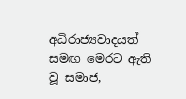අධිරාජ්‍යවාදයත් සමඟ මෙරට ඇති වූ සමාජ,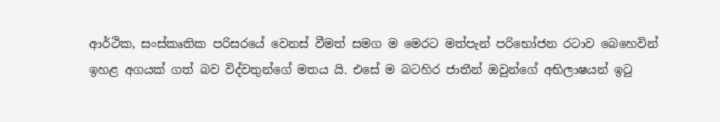ආර්ථික, සංස්කෘතික පරිසරයේ වෙනස් වීමත් සමග ම මෙරට මත්පැන් පරිභෝජන රටාව බෙහෙවින් ඉහළ අගයක් ගත් බව විද්වතුන්ගේ මතය යි. එසේ ම බටහිර ජාතීන් ඔවුන්ගේ අභිලාෂයන් ඉටු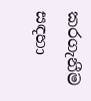කරගැනීම සඳහා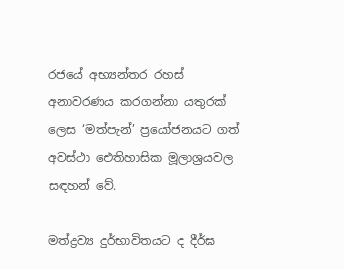රජයේ අභ්‍යන්තර රහස් අනාවරණය කරගන්නා යතුරක් ලෙස ‘මත්පැන්’ ප්‍රයෝජනයට ගත් අවස්ථා ඓතිහාසික මූලාශ්‍රයවල සඳහන් වේ.

මත්ද්‍රව්‍ය දුර්භාවිතයට ද දීර්ඝ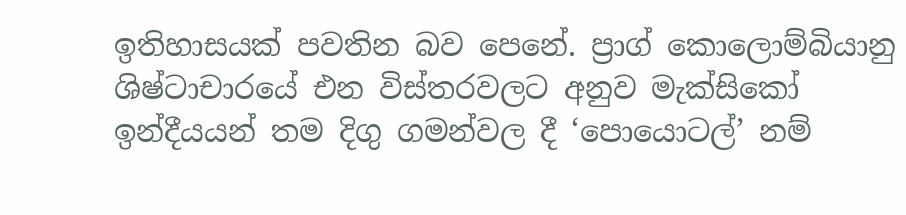ඉතිහාසයක් පවතින බව පෙනේ. ප්‍රාග් කොලොම්බියානු ශිෂ්ටාචාරයේ එන විස්තරවලට අනුව මැක්සිකෝ ඉන්දීයයන් තම දිගු ගමන්වල දී ‘පොයොටල්’ නම්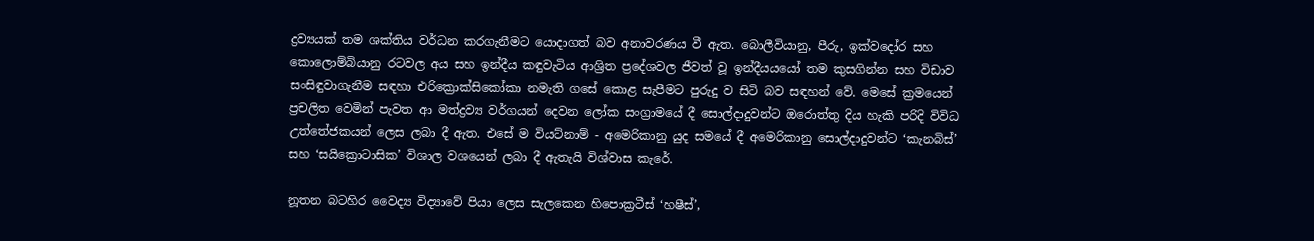ද්‍රව්‍යයක් තම ශක්තිය වර්ධන කරගැනීමට යොදාගත් බව අනාවරණය වී ඇත. බොලීවියානු, පීරු, ඉක්වදෝර සහ කොලොම්බියානු රටවල අය සහ ඉන්දීය කඳුවැටිය ආශ්‍රිත ප්‍රදේශවල ජීවත් වූ ඉන්දීයයයෝ තම කුසගින්න සහ විඩාව සංසිඳුවාගැනීම සඳහා එරික්‍රොක්සිකෝකා නමැති ගසේ කොළ සැපීමට පුරුදු ව සිටි බව සඳහන් වේ. මෙසේ ක්‍රමයෙන් ප්‍රචලිත වෙමින් පැවත ආ මත්ද්‍රව්‍ය වර්ගයන් දෙවන ලෝක සංග්‍රාමයේ දී සොල්දාදුවන්ට ඔරොත්තු දිය හැකි පරිදි විවිධ උත්තේජකයන් ලෙස ලබා දී ඇත. එසේ ම වියට්නාම් - අමෙරිකානු යුද සමයේ දී අමෙරිකානු සොල්දාදුවන්ට ‘කැනබිස්’ සහ ‘සයික්‍රොටාසික’ විශාල වශයෙන් ලබා දී ඇතැයි විශ්වාස කැරේ.

නූතන බටහිර වෛද්‍ය විද්‍යාවේ පියා ලෙස සැලකෙන හිපොක්‍රටීස් ‘හෂීස්’,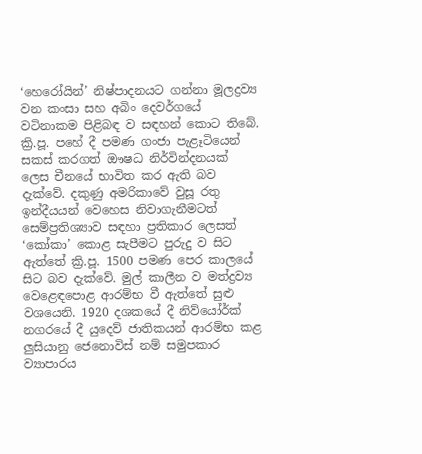‘හෙරෝයින්’ නිෂ්පාදනයට ගන්නා මූලද්‍රව්‍ය වන කංසා සහ අබිං දෙවර්ගයේ වටිනාකම පිළිබඳ ව සඳහන් කොට තිබේ. ක්‍රි.පූ. පහේ දී පමණ ගංජා පැළෑටියෙන් සකස් කරගත් ඖෂධ නිර්වින්දනයක් ලෙස චීනයේ භාවිත කර ඇති බව දැක්වේ. දකුණු අමරිකාවේ වුසූ රතු ඉන්දීයයන් වෙහෙස නිවාගැනීමටත් සෙම්ප්‍රතිශ්‍යාව සඳහා ප්‍රතිකාර ලෙසත් ‘කෝකා’ කොළ සැපීමට පුරුදු ව සිට ඇත්තේ ක්‍රි.පූ. 1500 පමණ පෙර කාලයේ සිට බව දැක්වේ. මුල් කාලීන ව මත්ද්‍රව්‍ය වෙළෙඳපොළ ආරම්භ වී ඇත්තේ සුළු වශයෙනි. 1920 දශකයේ දී නිව්යෝර්ක් නගරයේ දී යුදෙව් ජාතිකයන් ආරම්භ කළ ලුසියානු ජෙනොවිස් නම් සමුපකාර ව්‍යාපාරය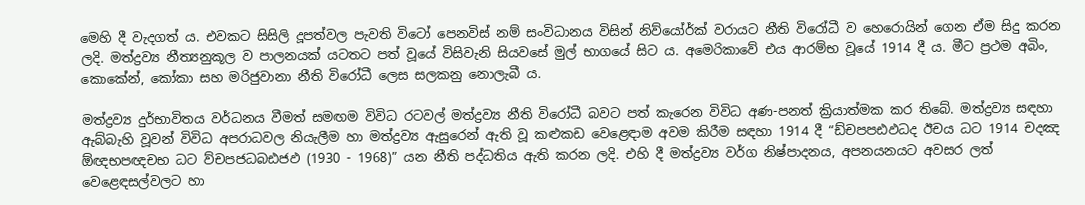මෙහි දී වැදගත් ය. එවකට සිසිලි දූපත්වල පැවති විටෝ පෙනවිස් නම් සංවිධානය විසින් නිව්යෝර්ක් වරායට නීති විරෝධී ව හෙරොයින් ගෙන ඒම සිදු කරන ලදි. මත්ද්‍රව්‍ය නීත්‍යනුකූල ව පාලනයක් යටතට පත් වූයේ විසිවැනි සියවසේ මුල් භාගයේ සිට ය. අමෙරිකාවේ එය ආරම්භ වූයේ 1914 දී ය. මීට ප්‍රථම අබිං, කොකේන්, කෝකා සහ මරිජුවානා නීති විරෝධී ලෙස සලකනු නොලැබී ය.

මත්ද්‍රව්‍ය දුර්භාවිතය වර්ධනය වීමත් සමඟම විවිධ රටවල් මත්ද්‍රව්‍ය නීති විරෝධී බවට පත් කැරෙන විවිධ අණ-පනත් ක්‍රියාත්මක කර තිබේ. මත්ද්‍රව්‍ය සඳහා ඇබ්බැහි වූවන් විවිධ අපරාධවල නියැලීම හා මත්ද්‍රව්‍ය ඇසුරෙන් ඇති වූ කළුකඩ වෙළෙඳාම අවම කිරීම සඳහා 1914 දී “ඩ්චපපඪඵධද ඊචය ධට 1914 චදඤ ඕඥභපඥචභ ධට ව්චපජධබඪජඵ (1930 - 1968)” යන නීති පද්ධතිය ඇති කරන ලදි. එහි දී මත්ද්‍රව්‍ය වර්ග නිෂ්පාදනය, අපනයනයට අවසර ලත් වෙළෙඳසල්වලට හා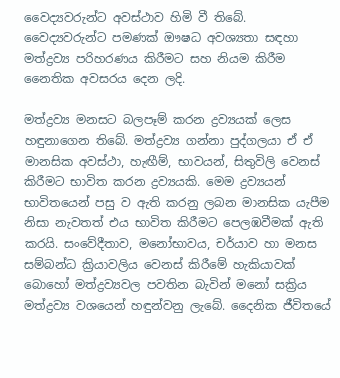වෛද්‍යවරුන්ට අවස්ථාව හිමි වී තිබේ. වෛද්‍යවරුන්ට පමණක් ඖෂධ අවශ්‍යතා සඳහා මත්ද්‍රව්‍ය පරිහරණය කිරීමට සහ නියම කිරීම නෛතික අවසරය දෙන ලදි.

මත්ද්‍රව්‍ය මනසට බලපෑම් කරන ද්‍රව්‍යයක් ලෙස හඳුනාගෙන තිබේ. මත්ද්‍රව්‍ය ගන්නා පුද්ගලයා ඒ ඒ මානසික අවස්ථා, හැඟීම්, භාවයන්, සිතුවිලි වෙනස් කිරීමට භාවිත කරන ද්‍රව්‍යයකි. මෙම ද්‍රව්‍යයන් භාවිතයෙන් පසු ව ඇති කරනු ලබන මානසික යැපීම නිසා නැවතත් එය භාවිත කිරීමට පෙලඹවීමක් ඇති කරයි. සංවේදීතාව, මනෝභාවය, චර්යාව හා මනස සම්බන්ධ ක්‍රියාවලිය වෙනස් කිරීමේ හැකියාවක් බොහෝ මත්ද්‍රව්‍යවල පවතින බැවින් මනෝ සක්‍රිය මත්ද්‍රව්‍ය වශයෙන් හඳුන්වනු ලැබේ. දෛනික ජීවිතයේ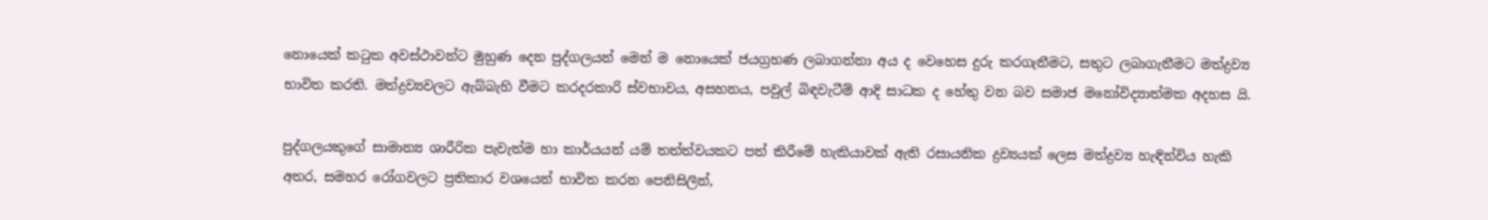නොයෙක් කටුක අවස්ථාවන්ට මුහුණ දෙන පුද්ගලයන් මෙන් ම නොයෙක් ජයග්‍රහණ ලබාගන්නා අය ද වෙහෙස දුරු කරගැනීමට, සතුට ලබාගැනීමට මත්ද්‍රව්‍ය භාවිත කරති. මත්ද්‍රව්‍යවලට ඇබ්බැහි වීමට කරදරකාරි ස්වභාවය, අසහනය, පවුල් බිඳවැටීම් ආදි සාධක ද හේතු වන බව සමාජ මනෝවිද්‍යාත්මක අදහස යි.

පුද්ගලයකුගේ සාමාන්‍ය ශාරීරික පැවැත්ම හා කාර්යයන් යම් තත්ත්වයකට පත් කිරීමේ හැකියාවක් ඇති රසායනික ද්‍රව්‍යයක් ලෙස මත්ද්‍රව්‍ය හැඳින්විය හැකි අතර, සමහර රෝගවලට ප්‍රතිකාර වශයෙන් භාවිත කරන පෙනිසිලින්,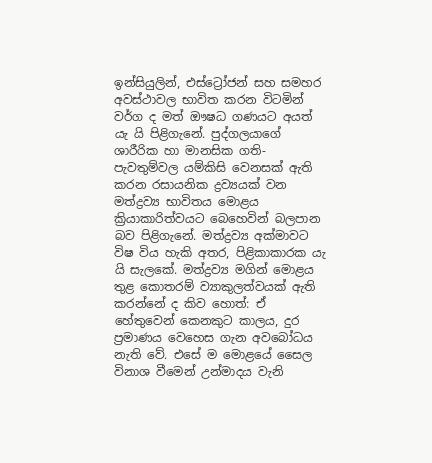ඉන්සියුලින්, එස්ට්‍රෝජන් සහ සමහර අවස්ථාවල භාවිත කරන විටමින් වර්ග ද මත් ඖෂධ ගණයට අයත් යැ යි පිළිගැනේ. පුද්ගලයාගේ ශාරීරික හා මානසික ගති-පැවතුම්වල යම්කිසි වෙනසක් ඇති කරන රසායනික ද්‍රව්‍යයක් වන මත්ද්‍රව්‍ය භාවිතය මොළය ක්‍රියාකාරිත්වයට බෙහෙවින් බලපාන බව පිළිගැනේ. මත්ද්‍රව්‍ය අක්මාවට විෂ විය හැකි අතර, පිළිකාකාරක යැ යි සැලකේ. මත්ද්‍රව්‍ය මගින් මොළය තුළ කොතරම් ව්‍යාකුලත්වයක් ඇති කරන්නේ ද කිව හොත්: ඒ හේතුවෙන් කෙනකුට කාලය, දුර ප්‍රමාණය වෙහෙස ගැන අවබෝධය නැති වේ. එසේ ම මොළයේ සෛල විනාශ වීමෙන් උන්මාදය වැනි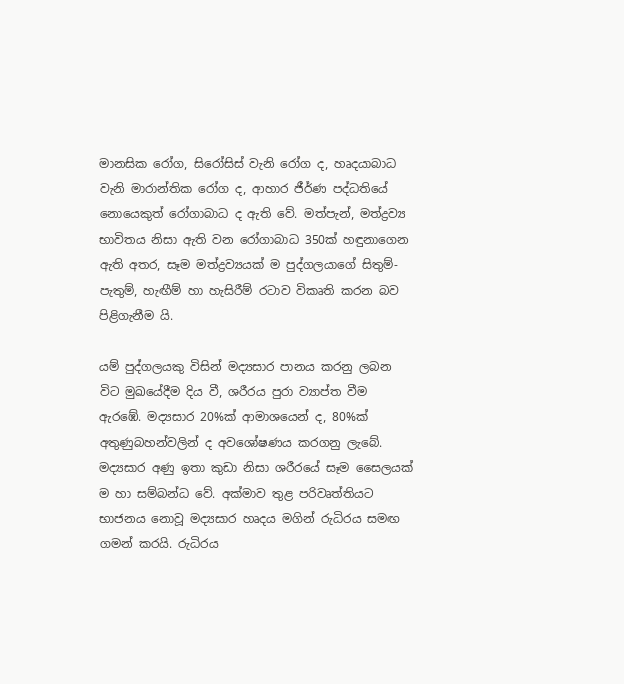මානසික රෝග, සිරෝසිස් වැනි රෝග ද, හෘදයාබාධ වැනි මාරාන්තික රෝග ද, ආහාර ජීර්ණ පද්ධතියේ නොයෙකුත් රෝගාබාධ ද ඇති වේ. මත්පැන්, මත්ද්‍රව්‍ය භාවිතය නිසා ඇති වන රෝගාබාධ 350ක් හඳුනාගෙන ඇති අතර, සෑම මත්ද්‍රව්‍යයක් ම පුද්ගලයාගේ සිතුම්-පැතුම්, හැඟීම් හා හැසිරීම් රටාව විකෘති කරන බව පිළිගැනීම යි.

යම් පුද්ගලයකු විසින් මද්‍යසාර පානය කරනු ලබන විට මුඛයේදීම දිය වී, ශරීරය පුරා ව්‍යාප්ත වීම ඇරඹේ. මද්‍යසාර 20%ක් ආමාශයෙන් ද, 80%ක් අතුණුබහන්වලින් ද අවශෝෂණය කරගනු ලැබේ. මද්‍යසාර අණු ඉතා කුඩා නිසා ශරීරයේ සෑම සෛලයක් ම හා සම්බන්ධ වේ. අක්මාව තුළ පරිවෘත්තියට භාජනය නොවූ මද්‍යසාර හෘදය මගින් රුධිරය සමඟ ගමන් කරයි. රුධිරය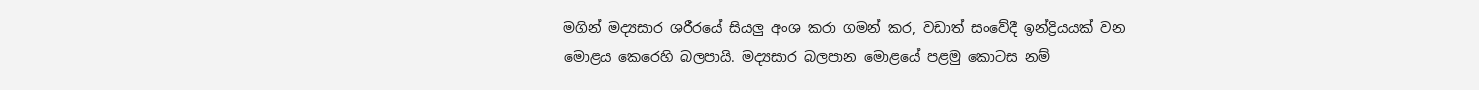මගින් මද්‍යසාර ශරීරයේ සියලු අංශ කරා ගමන් කර, වඩාත් සංවේදී ඉන්ද්‍රියයක් වන මොළය කෙරෙහි බලපායි. මද්‍යසාර බලපාන මොළයේ පළමු කොටස නම්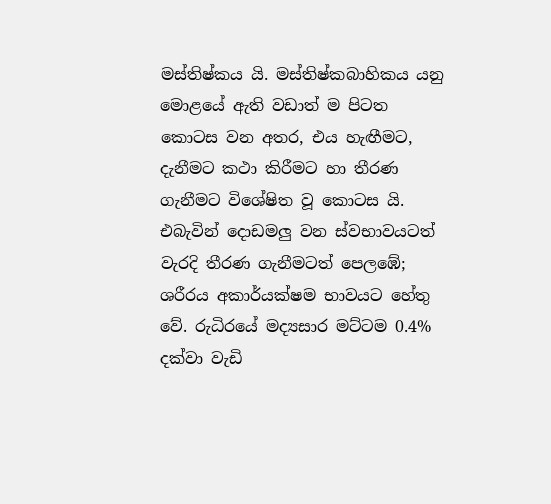මස්තිෂ්කය යි. මස්තිෂ්කබාහිකය යනු මොළයේ ඇති වඩාත් ම පිටත කොටස වන අතර, එය හැඟීමට, දැනීමට කථා කිරීමට හා තීරණ ගැනීමට විශේෂිත වූ කොටස යි. එබැවින් දොඩමලු වන ස්වභාවයටත් වැරදි තීරණ ගැනීමටත් පෙලඹේ; ශරීරය අකාර්යක්ෂම භාවයට හේතු වේ. රුධිරයේ මද්‍යසාර මට්ටම 0.4% දක්වා වැඩි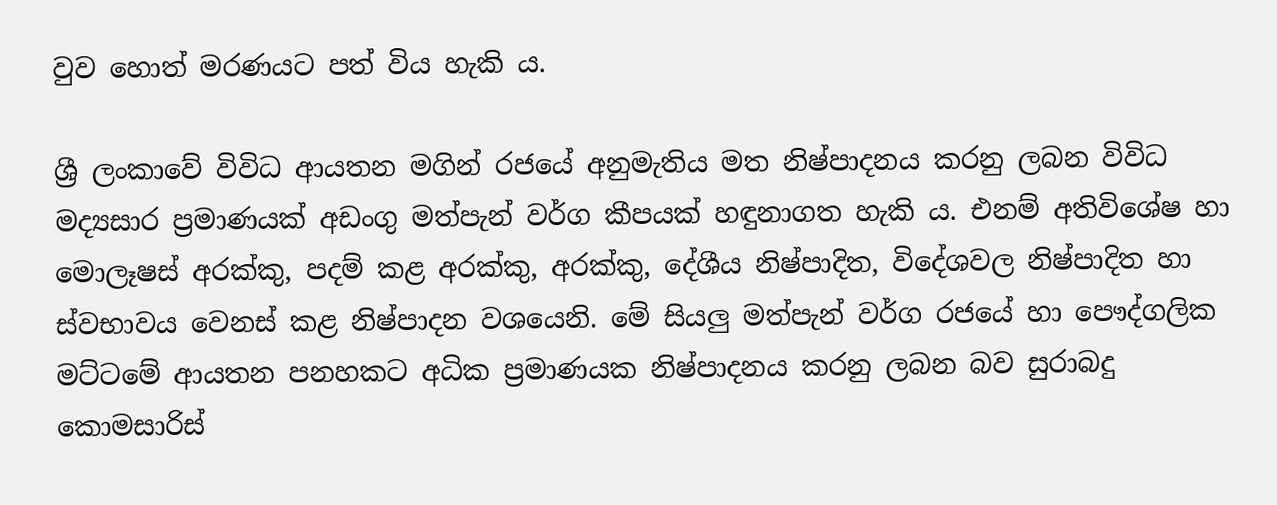වුව හොත් මරණයට පත් විය හැකි ය.

ශ්‍රී ලංකාවේ විවිධ ආයතන මගින් රජයේ අනුමැතිය මත නිෂ්පාදනය කරනු ලබන විවිධ මද්‍යසාර ප්‍රමාණයක් අඩංගු මත්පැන් වර්ග කීපයක් හඳුනාගත හැකි ය. එනම් අතිවිශේෂ හා මොලෑෂස් අරක්කු, පදම් කළ අරක්කු, අරක්කු, දේශීය නිෂ්පාදිත, විදේශවල නිෂ්පාදිත හා ස්වභාවය වෙනස් කළ නිෂ්පාදන වශයෙනි. මේ සියලු මත්පැන් වර්ග රජයේ හා පෞද්ගලික මට්ටමේ ආයතන පනහකට අධික ප්‍රමාණයක නිෂ්පාදනය කරනු ලබන බව සුරාබදු කොමසාරිස්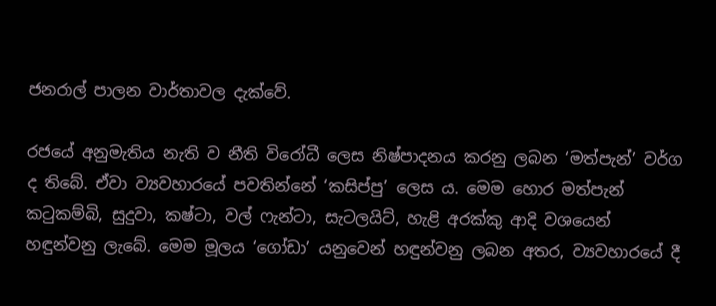ජනරාල් පාලන වාර්තාවල දැක්වේ.

රජයේ අනුමැතිය නැති ව නීති විරෝධී ලෙස නිෂ්පාදනය කරනු ලබන ‘මත්පැන්’ වර්ග ද තිබේ. ඒවා ව්‍යවහාරයේ පවතින්නේ ‘කසිප්පු’ ලෙස ය. මෙම හොර මත්පැන් කටුකම්බි, සුදුවා, කෂ්ටා, වල් ෆැන්ටා, සැටලයිට්, හැළි අරක්කු ආදි වශයෙන් හඳුන්වනු ලැබේ. මෙම මූලය ‘ගෝඩා’ යනුවෙන් හඳුන්වනු ලබන අතර, ව්‍යවහාරයේ දී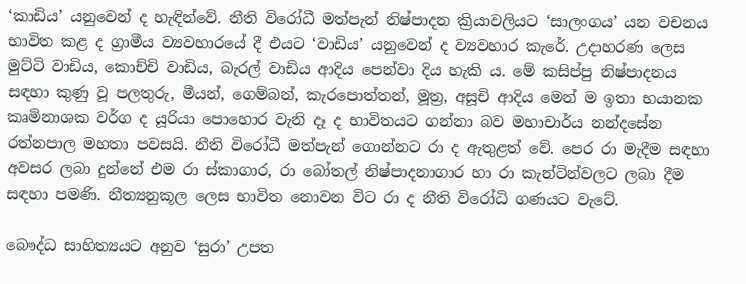‘කාඩිය’ යනුවෙන් ද හැඳින්වේ. නීති විරෝධී මත්පැන් නිෂ්පාදන ක්‍රියාවලියට ‘සාලංගය’ යන වචනය භාවිත කළ ද ග්‍රාමීය ව්‍යවහාරයේ දී එයට ‘වාඩිය’ යනුවෙන් ද ව්‍යවහාර කැරේ. උදාහරණ ලෙස මුට්ටි වාඩිය, කොච්චි වාඩිය, බැරල් වාඩිය ආදිය පෙන්වා දිය හැකි ය. මේ කසිප්පු නිෂ්පාදනය සඳහා කුණු වූ පලතුරු, මීයන්, ගෙම්බන්, කැරපොත්තන්, මූත්‍ර, අසූචි ආදිය මෙන් ම ඉතා භයානක කෘමිනාශක වර්ග ද යූරියා පොහොර වැනි දෑ ද භාවිතයට ගන්නා බව මහාචාර්ය නන්දසේන රත්නපාල මහතා පවසයි. නීති විරෝධී මත්පැන් ගොන්නට රා ද ඇතුළත් වේ. පෙර රා මැදීම සඳහා අවසර ලබා දුන්නේ එම රා ස්කාගාර, රා බෝතල් නිෂ්පාදනාගාර හා රා කැන්ටින්වලට ලබා දීම සඳහා පමණි. නීත්‍යනුකූල ලෙස භාවිත නොවන විට රා ද නීති විරෝධි ගණයට වැටේ.

බෞද්ධ සාහිත්‍යයට අනුව ‘සුරා’ උපත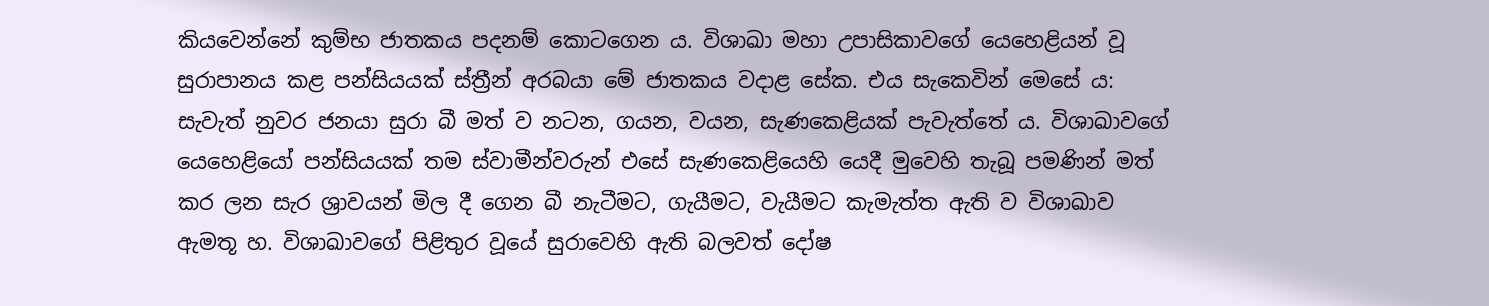කියවෙන්නේ කුම්භ ජාතකය පදනම් කොටගෙන ය. විශාඛා මහා උපාසිකාවගේ යෙහෙළියන් වූ සුරාපානය කළ පන්සියයක් ස්ත්‍රීන් අරබයා මේ ජාතකය වදාළ සේක. එය සැකෙවින් මෙසේ ය: සැවැත් නුවර ජනයා සුරා බී මත් ව නටන, ගයන, වයන, සැණකෙළියක් පැවැත්තේ ය. විශාඛාවගේ යෙහෙළියෝ පන්සියයක් තම ස්වාමීන්වරුන් එසේ සැණකෙළියෙහි යෙදී මුවෙහි තැබූ පමණින් මත් කර ලන සැර ශ්‍රාවයන් මිල දී ගෙන බී නැටීමට, ගැයීමට, වැයීමට කැමැත්ත ඇති ව විශාඛාව ඇමතූ හ. විශාඛාවගේ පිළිතුර වූයේ සුරාවෙහි ඇති බලවත් දෝෂ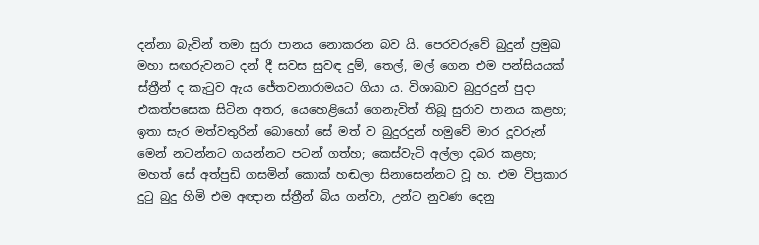දන්නා බැවින් තමා සුරා පානය නොකරන බව යි. පෙරවරුවේ බුදුන් ප්‍රමුඛ මහා සඟරුවනට දන් දී සවස සුවඳ දුම්, තෙල්, මල් ගෙන එම පන්සියයක් ස්ත්‍රීන් ද කැටුව ඇය ජේතවනාරාමයට ගියා ය. විශාඛාව බුදුරදුන් පුදා එකත්පසෙක සිටින අතර, යෙහෙළියෝ ගෙනැවිත් තිබූ සුරාව පානය කළහ; ඉතා සැර මත්වතුරින් බොහෝ සේ මත් ව බුදුරදුන් හමුවේ මාර දූවරුන් මෙන් නටන්නට ගයන්නට පටන් ගත්හ; කෙස්වැටි අල්ලා දබර කළහ; මහත් සේ අත්පුඩි ගසමින් කොක් හඬලා සිනාසෙන්නට වූ හ. එම විප්‍රකාර දුටු බුදු හිමි එම අඥාන ස්ත්‍රීන් බිය ගන්වා, උන්ට නුවණ දෙනු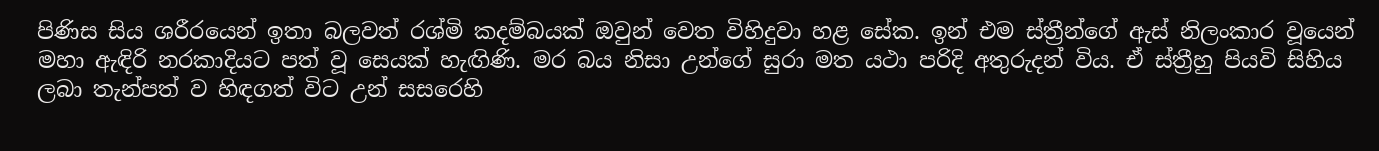පිණිස සිය ශරීරයෙන් ඉතා බලවත් රශ්මි කදම්බයක් ඔවුන් වෙත විහිදුවා හළ සේක. ඉන් එම ස්ත්‍රීන්ගේ ඇස් නිලංකාර වූයෙන් මහා ඇඳිරි නරකාදියට පත් වූ සෙයක් හැඟිණි. මර බය නිසා උන්ගේ සුරා මත යථා පරිදි අතුරුදන් විය. ඒ ස්ත්‍රීහු පියවි සිහිය ලබා තැන්පත් ව හිඳගත් විට උන් සසරෙහි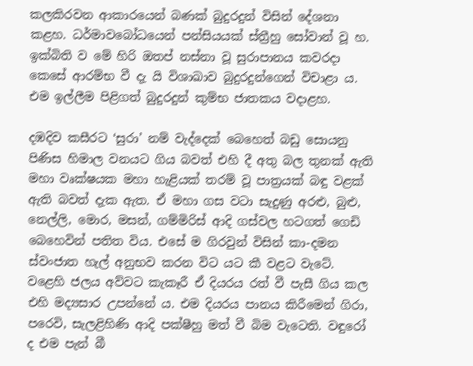කලකිරවන ආකාරයෙන් බණක් බුදුරදුන් විසින් දේශනා කළහ. ධර්මාවබෝධයෙන් පන්සියයක් ස්ත්‍රීහු සෝවාන් වූ හ. ඉක්බිති ව මේ හිරි ඔතප් නස්නා වූ සුරාපානය කවරදා කෙසේ ආරම්භ වී දැ යි විශාඛාව බුදුරදුන්ගෙන් විචාළා ය. එම ඉල්ලීම පිළිගත් බුදුරදුන් කුම්භ ජාතකය වදාළහ.

දඹදිව කසීරට ‘සුරා’ නම් වැද්දෙක් බෙහෙත් බඩු සොයනු පිණිස හිමාල වනයට ගිය බවත් එහි දී අතු බල තුනක් ඇති මහා වෘක්ෂයක මහා හැළියක් තරම් වූ පාත්‍රයක් බඳු වළක් ඇති බවත් දැක ඇත. ඒ මහා ගස වටා සැදුණු අරළු, බුළු, නෙල්ලි, මොර, මසන්, ගම්මිරිස් ආදි ගස්වල හටගත් ගෙඩි බෙහෙවින් පතිත විය. එසේ ම ගිරවුන් විසින් කා-දමන ස්වංජාත හැල් අනුභව කරන විට යට කී වළට වැටේ. වළෙහි ජලය අව්වට කැකෑරී ඒ දියරය රත් වී පැසී ගිය කල එහි මද්‍යසාර උපන්නේ ය. එම දියරය පානය කිරීමෙන් ගිරා, පරෙවි, සැලළිහිණි ආදි පක්ෂීහු මත් වී බිම වැටෙති. වඳුරෝ ද එම පැන් බී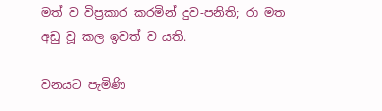මත් ව විප්‍රකාර කරමින් දුව-පනිති; රා මත අඩු වූ කල ඉවත් ව යති.

වනයට පැමිණි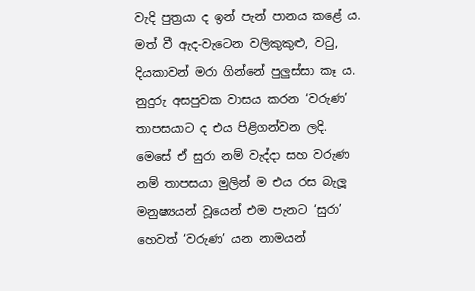වැදි පුත්‍රයා ද ඉන් පැන් පානය කළේ ය. මත් වී ඇද-වැටෙන වලිකුකුළු, වටු, දියකාවන් මරා ගින්නේ පුලුස්සා කෑ ය. නුදුරු අසපුවක වාසය කරන ‘වරුණ’ තාපසයාට ද එය පිළිගන්වන ලදි. මෙසේ ඒ සුරා නම් වැද්දා සහ වරුණ නම් තාපසයා මුලින් ම එය රස බැලූ මනුෂ්‍යයන් වූයෙන් එම පැනට ‘සුරා’ හෙවත් ‘වරුණ’ යන නාමයන්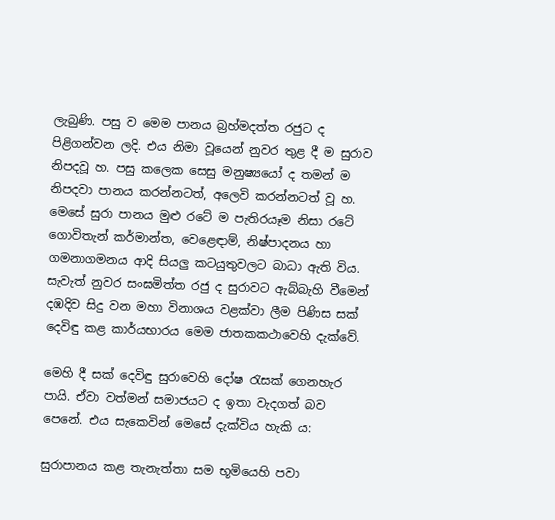ලැබුණි. පසු ව මෙම පානය බ්‍රහ්මදත්ත රජුට ද පිළිගන්වන ලදි. එය නිමා වූයෙන් නුවර තුළ දී ම සුරාව නිපදවූ හ. පසු කලෙක සෙසු මනුෂ්‍යයෝ ද තමන් ම නිපදවා පානය කරන්නටත්, අලෙවි කරන්නටත් වූ හ. මෙසේ සුරා පානය මුළු රටේ ම පැතිරයෑම නිසා රටේ ගොවිතැන් කර්මාන්ත, වෙළෙඳාම්, නිෂ්පාදනය හා ගමනාගමනය ආදි සියලු කටයුතුවලට බාධා ඇති විය. සැවැත් නුවර සංඝමිත්ත රජු ද සුරාවට ඇබ්බැහි වීමෙන් දඹදිව සිදු වන මහා විනාශය වළක්වා ලීම පිණිස සක් දෙවිඳු කළ කාර්යභාරය මෙම ජාතකකථාවෙහි දැක්වේ.

මෙහි දී සක් දෙවිඳු සුරාවෙහි දෝෂ රැසක් ගෙනහැර පායි. ඒවා වත්මන් සමාජයට ද ඉතා වැදගත් බව පෙනේ. එය සැකෙවින් මෙසේ දැක්විය හැකි ය:

සුරාපානය කළ තැනැත්තා සම භූමියෙහි පවා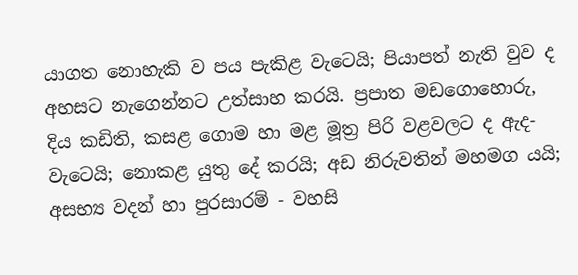යාගත නොහැකි ව පය පැකිළ වැටෙයි; පියාපත් නැති වුව ද අහසට නැගෙන්නට උත්සාහ කරයි. ප්‍රපාත මඩගොහොරු, දිය කඩිති, කසළ ගොම හා මළ මූත්‍ර පිරි වළවලට ද ඇද-වැටෙයි; නොකළ යුතු දේ කරයි; අඩ නිරුවතින් මහමග යයි; අසභ්‍ය වදන් හා පුරසාරම් - වහසි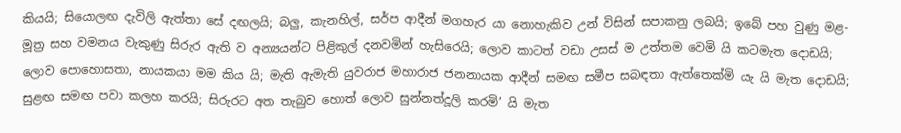කියයි; සියොලඟ දැවිලි ඇත්තා සේ දඟලයි; බලු, කැනහිල්, සර්ප ආදීන් මගහැර යා නොහැකිව උන් විසින් සපාකනු ලබයි; ඉබේ පහ වුණු මළ-මූත්‍ර සහ වමනය වැකුණු සිරුර ඇති ව අන්‍යයන්ට පිළිකුල් දනවමින් හැසිරෙයි; ලොව කාටත් වඩා උසස් ම උත්තම වෙමි යි කටමැත දොඩයි; ලොව පොහොසතා, නායකයා මම කිය යි; මැති ඇමැති යුවරාජ මහාරාජ ජනනායක ආදීන් සමඟ සමීප සබඳතා ඇත්තෙක්මි යැ යි මැත දොඩයි; සුළඟ සමඟ පවා කලහ කරයි; සිරුරට අත තැබුව හොත් ලොව සුන්නත්දූලි කරමි’ යි මැත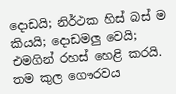දොඩයි; නිර්ථක හිස් බස් ම කියයි; දොඩමලු වෙයි; එමගින් රහස් හෙළි කරයි. තම කුල ගෞරවය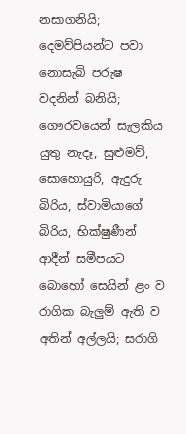නසාගනියි; දෙමව්පියන්ට පවා නොසැබි පරුෂ වදනින් බනියි; ගෞරවයෙන් සැලකිය යුතු නැදෑ, සුළුමව්, සොහොයුරි, ඇදුරු බිරිය, ස්වාමියාගේ බිරිය, භික්ෂුණීන් ආදීන් සමීපයට බොහෝ සෙයින් ළං ව රාගික බැලුම් ඇති ව අතින් අල්ලයි; සරාගි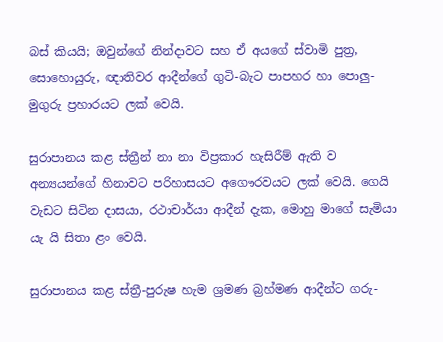බස් කියයි; ඔවුන්ගේ නින්දාවට සහ ඒ අයගේ ස්වාමි පුත්‍ර, සොහොයුරු, ඥාතිවර ආදීන්ගේ ගුටි-බැට පාපහර හා පොලු-මුගුරු ප්‍රහාරයට ලක් වෙයි.

සුරාපානය කළ ස්ත්‍රීන් නා නා විප්‍රකාර හැසිරීම් ඇති ව අන්‍යයන්ගේ හිනාවට පරිහාසයට අගෞරවයට ලක් වෙයි. ගෙයි වැඩට සිටින දාසයා, රථාචාර්යා ආදීන් දැක, මොහු මාගේ සැමියා යැ යි සිතා ළං වෙයි.

සුරාපානය කළ ස්ත්‍රී-පුරුෂ හැම ශ්‍රමණ බ්‍රහ්මණ ආදීන්ට ගරු-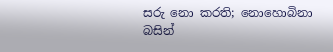සරු නො කරති; නොහොබිනා බසින්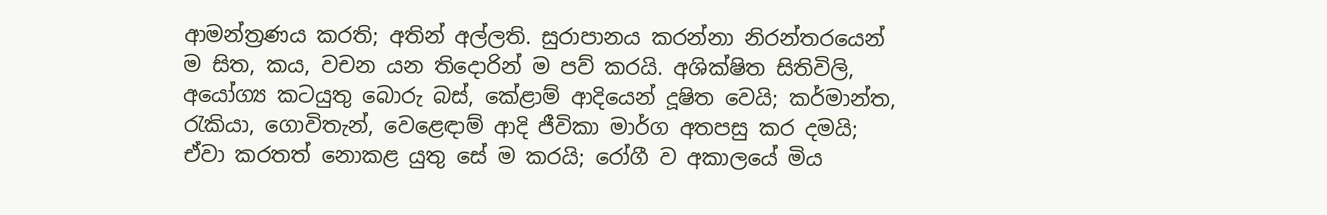ආමන්ත්‍රණය කරති; අතින් අල්ලති. සුරාපානය කරන්නා නිරන්තරයෙන් ම සිත, කය, වචන යන තිදොරින් ම පව් කරයි. අශික්ෂිත සිතිවිලි, අයෝග්‍ය කටයුතු බොරු බස්, කේළාම් ආදියෙන් දූෂිත වෙයි; කර්මාන්ත, රැකියා, ගොවිතැන්, වෙළෙඳාම් ආදි ජීවිකා මාර්ග අතපසු කර දමයි; ඒවා කරතත් නොකළ යුතු සේ ම කරයි; රෝගී ව අකාලයේ මිය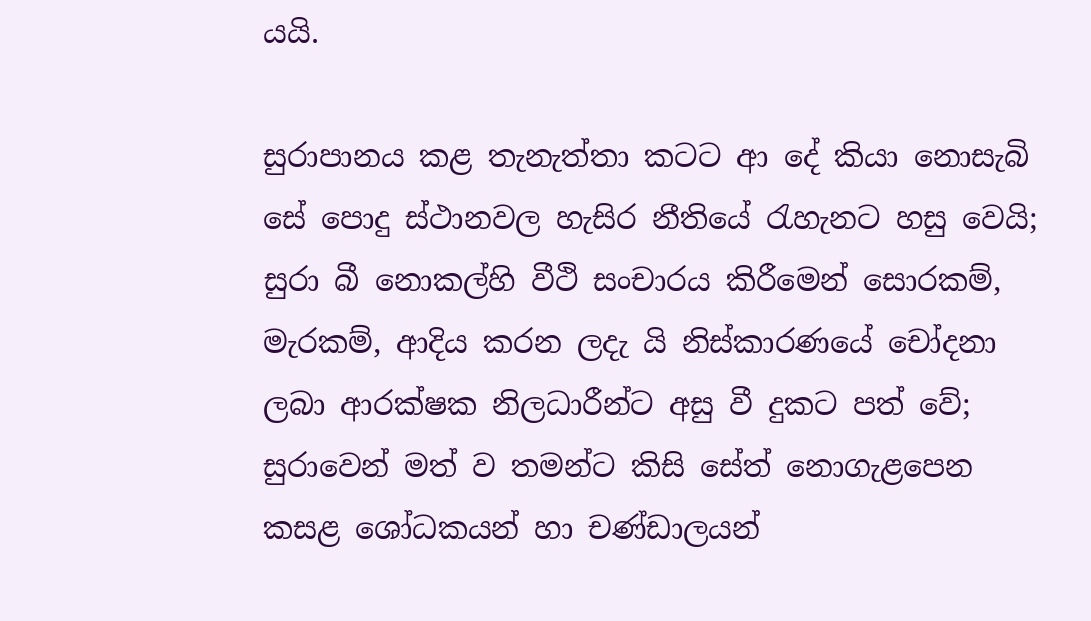යයි.

සුරාපානය කළ තැනැත්තා කටට ආ දේ කියා නොසැබි සේ පොදු ස්ථානවල හැසිර නීතියේ රැහැනට හසු වෙයි; සුරා බී නොකල්හි වීථි සංචාරය කිරීමෙන් සොරකම්, මැරකම්, ආදිය කරන ලදැ යි නිස්කාරණයේ චෝදනා ලබා ආරක්ෂක නිලධාරීන්ට අසු වී දුකට පත් වේ; සුරාවෙන් මත් ව තමන්ට කිසි සේත් නොගැළපෙන කසළ ශෝධකයන් හා චණ්ඩාලයන්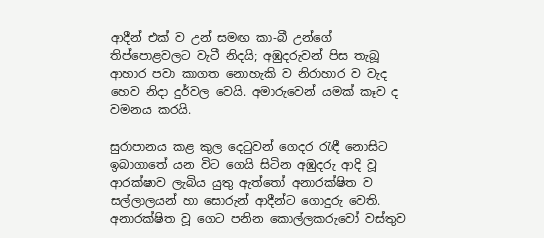ආදීන් එක් ව උන් සමඟ කා-බී උන්ගේ තිප්පොළවලට වැටී නිදයි; අඹුදරුවන් පිස තැබූ ආහාර පවා කාගත නොහැකි ව නිරාහාර ව වැද හෙව නිදා දුර්වල වෙයි. අමාරුවෙන් යමක් කෑව ද වමනය කරයි.

සුරාපානය කළ කුල දෙටුවන් ගෙදර රැඳී නොසිට ඉබාගාතේ යන විට ගෙයි සිටින අඹුදරු ආදි වූ ආරක්ෂාව ලැබිය යුතු ඇත්තෝ අනාරක්ෂිත ව සල්ලාලයන් හා සොරුන් ආදීන්ට ගොදුරු වෙති. අනාරක්ෂිත වූ ගෙට පනින කොල්ලකරුවෝ වස්තුව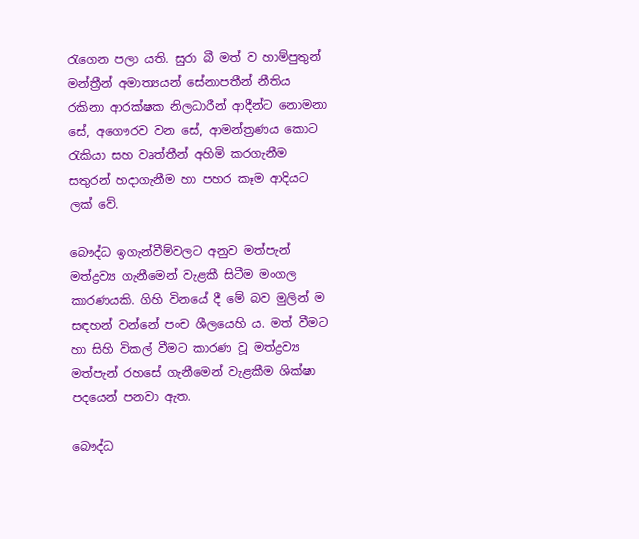රැගෙන පලා යති. සුරා බී මත් ව හාම්පුතුන් මන්ත්‍රීන් අමාත්‍යයන් සේනාපතීන් නීතිය රකිනා ආරක්ෂක නිලධාරීන් ආදීන්ට නොමනා සේ, අගෞරව වන සේ, ආමන්ත්‍රණය කොට රැකියා සහ වෘත්තීන් අහිමි කරගැනීම සතුරන් හදාගැනීම හා පහර කෑම ආදියට ලක් වේ.

බෞද්ධ ඉගැන්වීම්වලට අනුව මත්පැන් මත්ද්‍රව්‍ය ගැනීමෙන් වැළකී සිටීම මංගල කාරණයකි. ගිහි විනයේ දී මේ බව මුලින් ම සඳහන් වන්නේ පංච ශීලයෙහි ය. මත් වීමට හා සිහි විකල් වීමට කාරණ වූ මත්ද්‍රව්‍ය මත්පැන් රහසේ ගැනීමෙන් වැළකීම ශික්ෂා පදයෙන් පනවා ඇත.

බෞද්ධ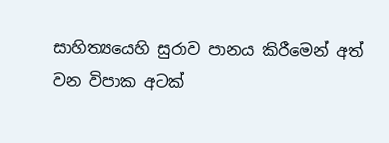සාහිත්‍යයෙහි සුරාව පානය කිරීමෙන් අත් වන විපාක අටක්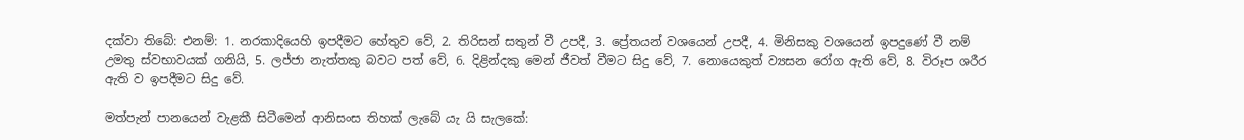දක්වා තිබේ: එනම්: 1. නරකාදියෙහි ඉපදීමට හේතුව වේ, 2. තිරිසන් සතුන් වී උපදී, 3. ප්‍රේතයන් වශයෙන් උපදී, 4. මිනිසකු වශයෙන් ඉපදුණේ වී නම් උමතු ස්වභාවයක් ගනියි, 5. ලජ්ජා නැත්තකු බවට පත් වේ, 6. දිළින්දකු මෙන් ජීවත් වීමට සිදු වේ, 7. නොයෙකුත් ව්‍යසන රෝග ඇති වේ, 8. විරූප ශරීර ඇති ව ඉපදීමට සිදු වේ.

මත්පැන් පානයෙන් වැළකී සිටීමෙන් ආනිසංස තිහක් ලැබේ යැ යි සැලකේ: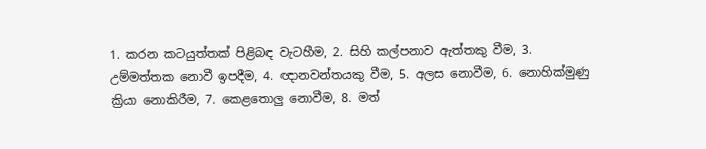1. කරන කටයුත්තක් පිළිබඳ වැටහීම, 2. සිහි කල්පනාව ඇත්තකු වීම, 3. උම්මත්තක නොවී ඉපදීම, 4. ඥානවන්තයකු වීම, 5. අලස නොවීම, 6. නොහික්මුණු ක්‍රියා නොකිරීම, 7. කෙළතොලු නොවීම, 8. මත්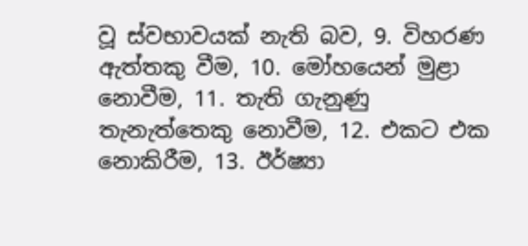වූ ස්වභාවයක් නැති බව, 9. විහරණ ඇත්තකු වීම, 10. මෝහයෙන් මුළා නොවීම, 11. තැති ගැනුණු තැනැත්තෙකු නොවීම, 12. එකට එක නොකිරීම, 13. ඊර්ෂ්‍යා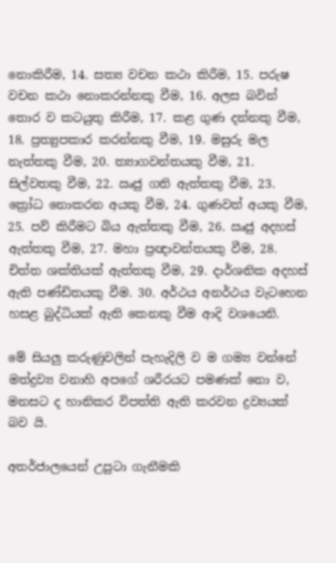නොකිරීම, 14. සත්‍ය වචන කථා කිරීම, 15. පරුෂ වචන කථා නොකරන්නකු වීම, 16. අලස බවින් තොර ව කටයුතු කිරීම, 17. කළ ගුණ දන්නකු වීම, 18. ප්‍රත්‍යුපකාර කරන්නකු වීම, 19. මසුරු මල නැත්තකු වීම, 20. ත්‍යාගවන්තයකු වීම, 21. සිල්වතකු වීම, 22. ඍජු ගති ඇත්තකු වීම, 23. ක්‍රෝධ නොකරන අයකු වීම, 24. ගුණවත් අයකු වීම, 25. පව් කිරීමට බිය ඇත්තකු වීම, 26. ඍජු අදහස් ඇත්තකු වීම, 27. මහා ප්‍රඥාවන්තයකු වීම, 28. චිත්ත ශක්තියක් ඇත්තකු වීම, 29. දාර්ශනික අදහස් ඇති පණ්ඩිතයකු වීම. 30. අර්ථය අනර්ථය වැටහෙන හසළ බුද්ධියක් ඇති කෙනකු වීම ආදි වශයෙනි.

මේ සියලු කරුණුවලින් පැහැදිලි ව ම ගම්‍ය වන්නේ මත්ද්‍රව්‍ය වනාහි අපගේ ශරීරයට පමණක් නො ව, මනසට ද හානිකර විපත්ති ඇති කරවන ද්‍රව්‍යයක් බව යි.

අතර්ජාලයෙන් උපුටා ගැනීමකි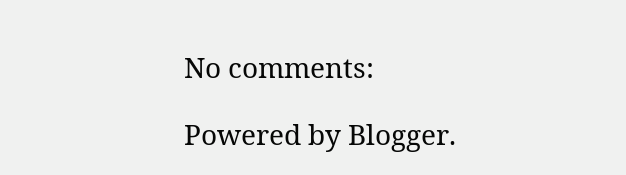No comments:

Powered by Blogger.